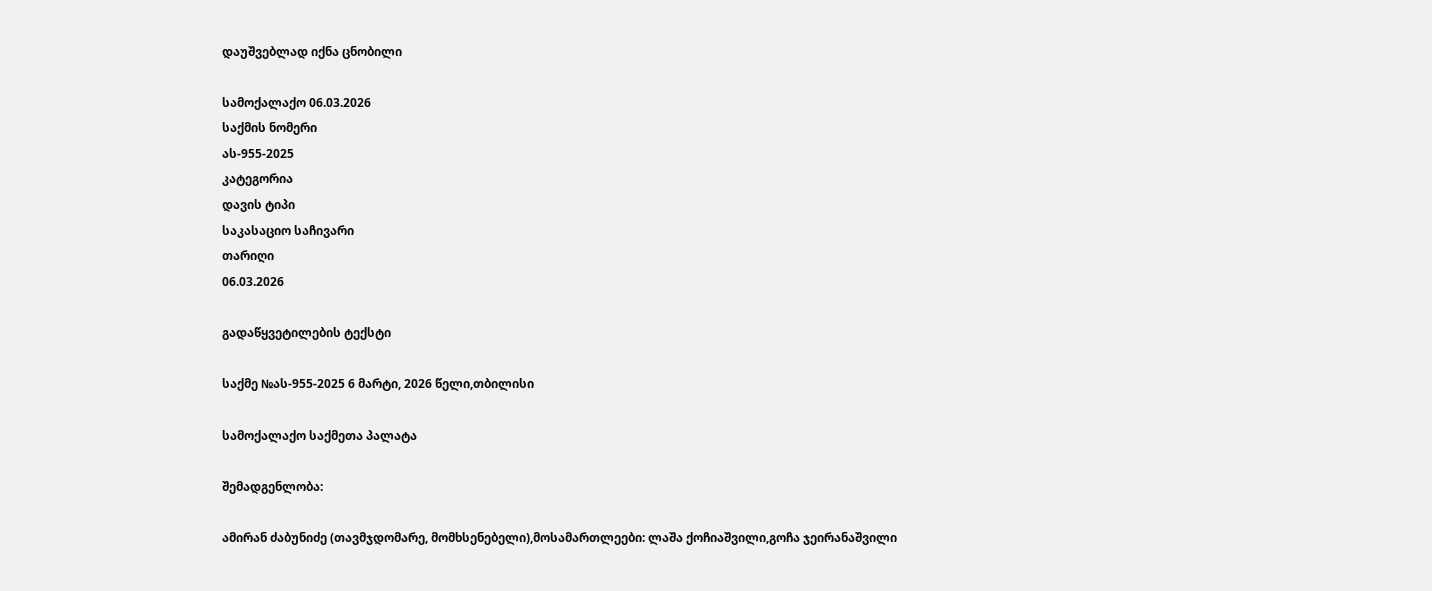დაუშვებლად იქნა ცნობილი

სამოქალაქო 06.03.2026
საქმის ნომერი
ას-955-2025
კატეგორია
დავის ტიპი
საკასაციო საჩივარი
თარიღი
06.03.2026

გადაწყვეტილების ტექსტი

საქმე №ას-955-2025 6 მარტი, 2026 წელი,თბილისი

სამოქალაქო საქმეთა პალატა

შემადგენლობა:

ამირან ძაბუნიძე (თავმჯდომარე, მომხსენებელი),მოსამართლეები: ლაშა ქოჩიაშვილი,გოჩა ჯეირანაშვილი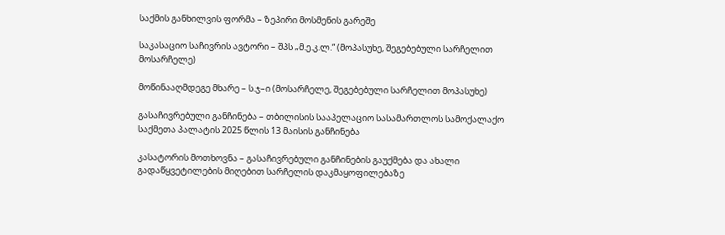საქმის განხილვის ფორმა – ზეპირი მოსმენის გარეშე

საკასაციო საჩივრის ავტორი – შპს „მ.ე.კ.ლ.“ (მოპასუხე, შეგებებული სარჩელით მოსარჩელე)

მოწინააღმდეგე მხარე – ს.ჯ–ი (მოსარჩელე, შეგებებული სარჩელით მოპასუხე)

გასაჩივრებული განჩინება – თბილისის სააპელაციო სასამართლოს სამოქალაქო საქმეთა პალატის 2025 წლის 13 მაისის განჩინება

კასატორის მოთხოვნა – გასაჩივრებული განჩინების გაუქმება და ახალი გადაწყვეტილების მიღებით სარჩელის დაკმაყოფილებაზე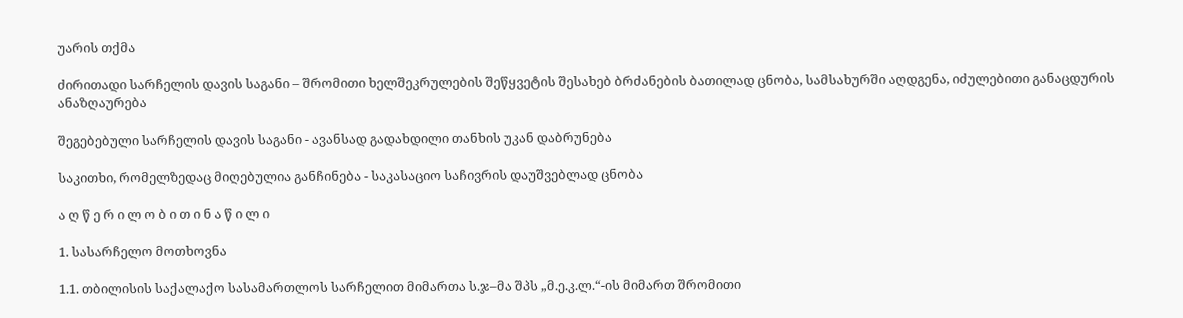უარის თქმა

ძირითადი სარჩელის დავის საგანი – შრომითი ხელშეკრულების შეწყვეტის შესახებ ბრძანების ბათილად ცნობა, სამსახურში აღდგენა, იძულებითი განაცდურის ანაზღაურება

შეგებებული სარჩელის დავის საგანი - ავანსად გადახდილი თანხის უკან დაბრუნება

საკითხი, რომელზედაც მიღებულია განჩინება - საკასაციო საჩივრის დაუშვებლად ცნობა

ა ღ წ ე რ ი ლ ო ბ ი თ ი ნ ა წ ი ლ ი

1. სასარჩელო მოთხოვნა

1.1. თბილისის საქალაქო სასამართლოს სარჩელით მიმართა ს.ჯ–მა შპს „მ.ე.კ.ლ.“-ის მიმართ შრომითი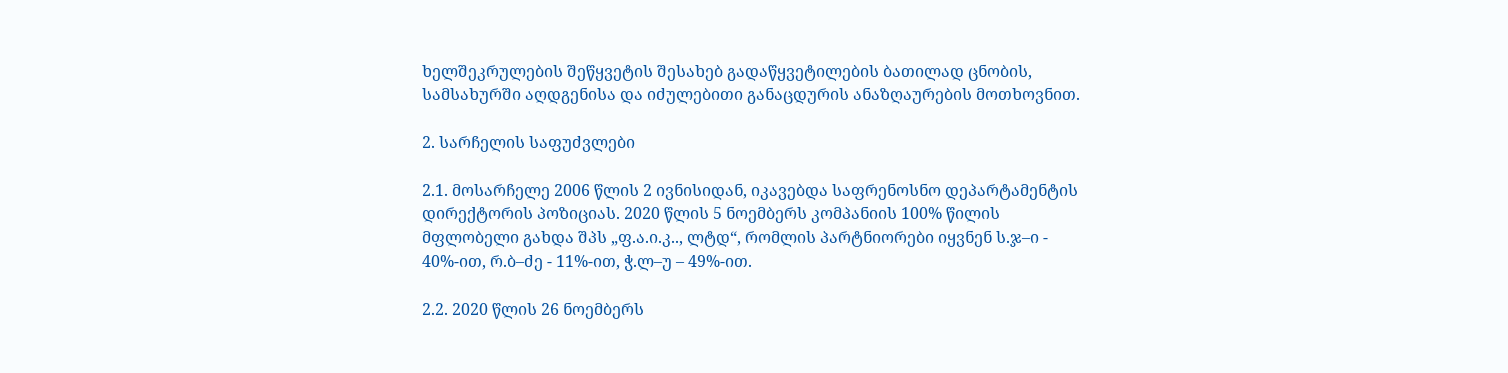ხელშეკრულების შეწყვეტის შესახებ გადაწყვეტილების ბათილად ცნობის, სამსახურში აღდგენისა და იძულებითი განაცდურის ანაზღაურების მოთხოვნით.

2. სარჩელის საფუძვლები

2.1. მოსარჩელე 2006 წლის 2 ივნისიდან, იკავებდა საფრენოსნო დეპარტამენტის დირექტორის პოზიციას. 2020 წლის 5 ნოემბერს კომპანიის 100% წილის მფლობელი გახდა შპს „ფ.ა.ი.კ.., ლტდ“, რომლის პარტნიორები იყვნენ ს.ჯ–ი - 40%-ით, რ.ბ–ძე - 11%-ით, ჭ.ლ–უ – 49%-ით.

2.2. 2020 წლის 26 ნოემბერს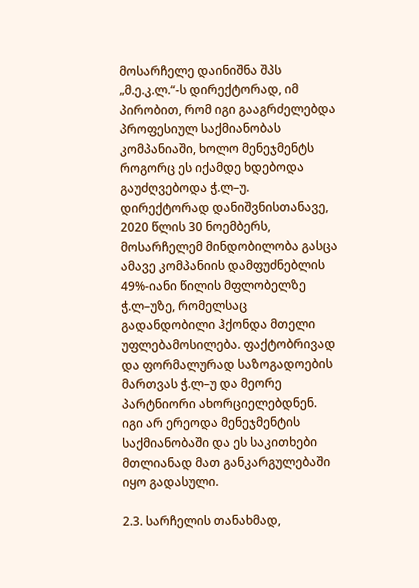მოსარჩელე დაინიშნა შპს „მ.ე.კ.ლ.“-ს დირექტორად, იმ პირობით, რომ იგი გააგრძელებდა პროფესიულ საქმიანობას კომპანიაში, ხოლო მენეჯმენტს როგორც ეს იქამდე ხდებოდა გაუძღვებოდა ჭ.ლ–უ. დირექტორად დანიშვნისთანავე, 2020 წლის 30 ნოემბერს, მოსარჩელემ მინდობილობა გასცა ამავე კომპანიის დამფუძნებლის 49%-იანი წილის მფლობელზე ჭ.ლ–უზე, რომელსაც გადანდობილი ჰქონდა მთელი უფლებამოსილება. ფაქტობრივად და ფორმალურად საზოგადოების მართვას ჭ.ლ–უ და მეორე პარტნიორი ახორციელებდნენ. იგი არ ერეოდა მენეჯმენტის საქმიანობაში და ეს საკითხები მთლიანად მათ განკარგულებაში იყო გადასული.

2.3. სარჩელის თანახმად,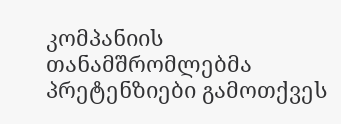კომპანიის თანამშრომლებმა პრეტენზიები გამოთქვეს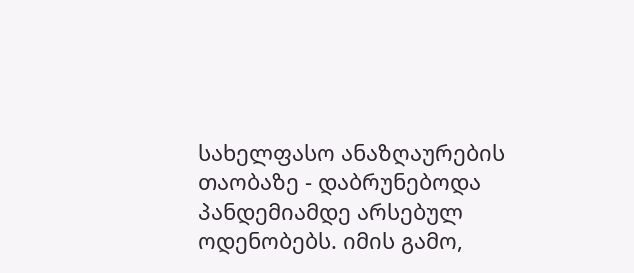სახელფასო ანაზღაურების თაობაზე - დაბრუნებოდა პანდემიამდე არსებულ ოდენობებს. იმის გამო,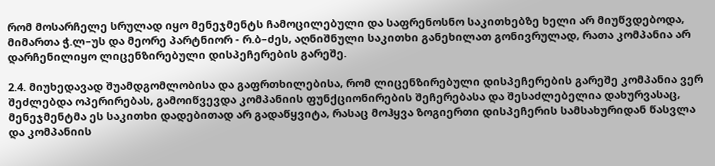რომ მოსარჩელე სრულად იყო მენეჯმენტს ჩამოცილებული და საფრენოსნო საკითხებზე ხელი არ მიუწვდებოდა, მიმართა ჭ.ლ–უს და მეორე პარტნიორ - რ.ბ–ძეს, აღნიშნული საკითხი განეხილათ გონივრულად, რათა კომპანია არ დარჩენილიყო ლიცენზირებული დისპეჩერების გარეშე.

2.4. მიუხედავად შუამდგომლობისა და გაფრთხილებისა, რომ ლიცენზირებული დისპეჩერების გარეშე კომპანია ვერ შეძლებდა ოპერირებას, გამოიწვევდა კომპანიის ფუნქციონირების შეჩერებასა და შესაძლებელია დახურვასაც, მენეჯმენტმა ეს საკითხი დადებითად არ გადაწყვიტა, რასაც მოჰყვა ზოგიერთი დისპეჩერის სამსახურიდან წასვლა და კომპანიის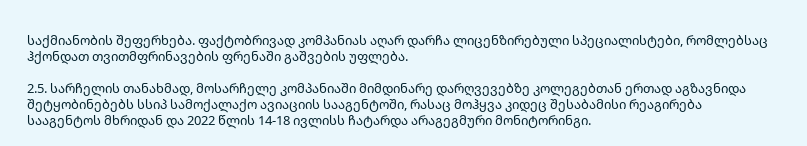საქმიანობის შეფერხება. ფაქტობრივად კომპანიას აღარ დარჩა ლიცენზირებული სპეციალისტები, რომლებსაც ჰქონდათ თვითმფრინავების ფრენაში გაშვების უფლება.

2.5. სარჩელის თანახმად, მოსარჩელე კომპანიაში მიმდინარე დარღვევებზე კოლეგებთან ერთად აგზავნიდა შეტყობინებებს სსიპ სამოქალაქო ავიაციის სააგენტოში, რასაც მოჰყვა კიდეც შესაბამისი რეაგირება სააგენტოს მხრიდან და 2022 წლის 14-18 ივლისს ჩატარდა არაგეგმური მონიტორინგი.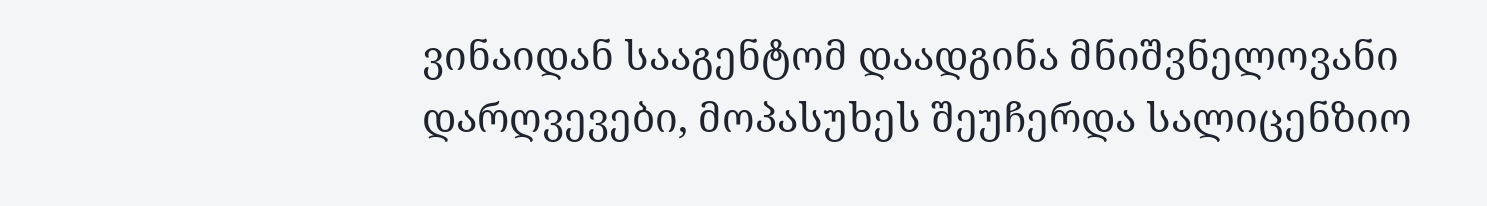ვინაიდან სააგენტომ დაადგინა მნიშვნელოვანი დარღვევები, მოპასუხეს შეუჩერდა სალიცენზიო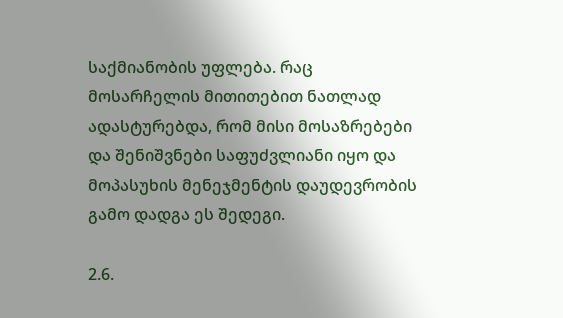საქმიანობის უფლება. რაც მოსარჩელის მითითებით ნათლად ადასტურებდა, რომ მისი მოსაზრებები და შენიშვნები საფუძვლიანი იყო და მოპასუხის მენეჯმენტის დაუდევრობის გამო დადგა ეს შედეგი.

2.6.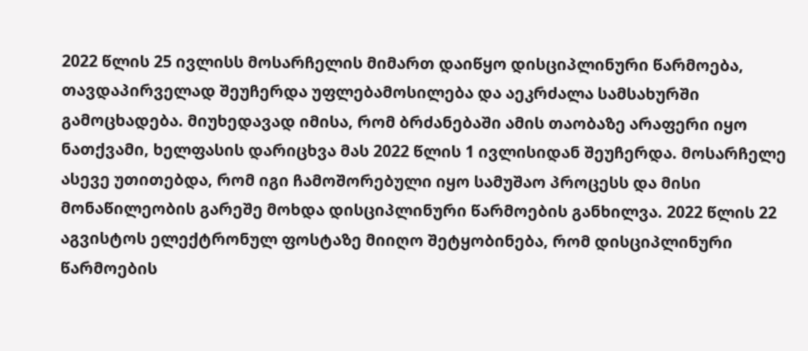2022 წლის 25 ივლისს მოსარჩელის მიმართ დაიწყო დისციპლინური წარმოება, თავდაპირველად შეუჩერდა უფლებამოსილება და აეკრძალა სამსახურში გამოცხადება. მიუხედავად იმისა, რომ ბრძანებაში ამის თაობაზე არაფერი იყო ნათქვამი, ხელფასის დარიცხვა მას 2022 წლის 1 ივლისიდან შეუჩერდა. მოსარჩელე ასევე უთითებდა, რომ იგი ჩამოშორებული იყო სამუშაო პროცესს და მისი მონაწილეობის გარეშე მოხდა დისციპლინური წარმოების განხილვა. 2022 წლის 22 აგვისტოს ელექტრონულ ფოსტაზე მიიღო შეტყობინება, რომ დისციპლინური წარმოების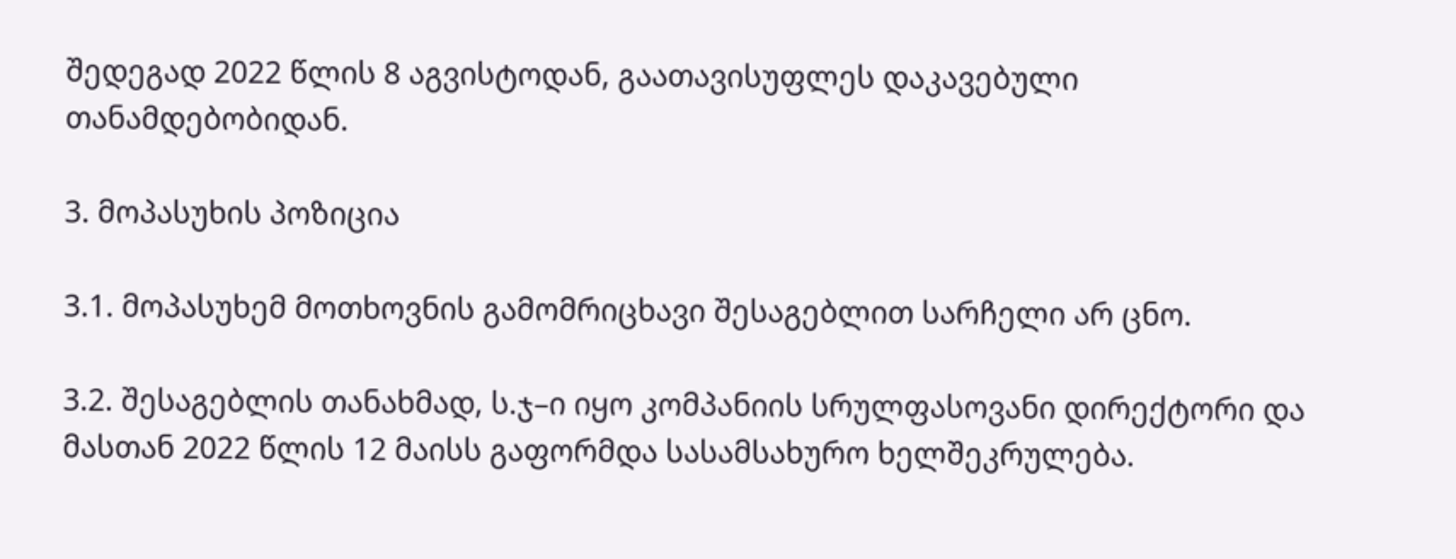შედეგად 2022 წლის 8 აგვისტოდან, გაათავისუფლეს დაკავებული თანამდებობიდან.

3. მოპასუხის პოზიცია

3.1. მოპასუხემ მოთხოვნის გამომრიცხავი შესაგებლით სარჩელი არ ცნო.

3.2. შესაგებლის თანახმად, ს.ჯ–ი იყო კომპანიის სრულფასოვანი დირექტორი და მასთან 2022 წლის 12 მაისს გაფორმდა სასამსახურო ხელშეკრულება.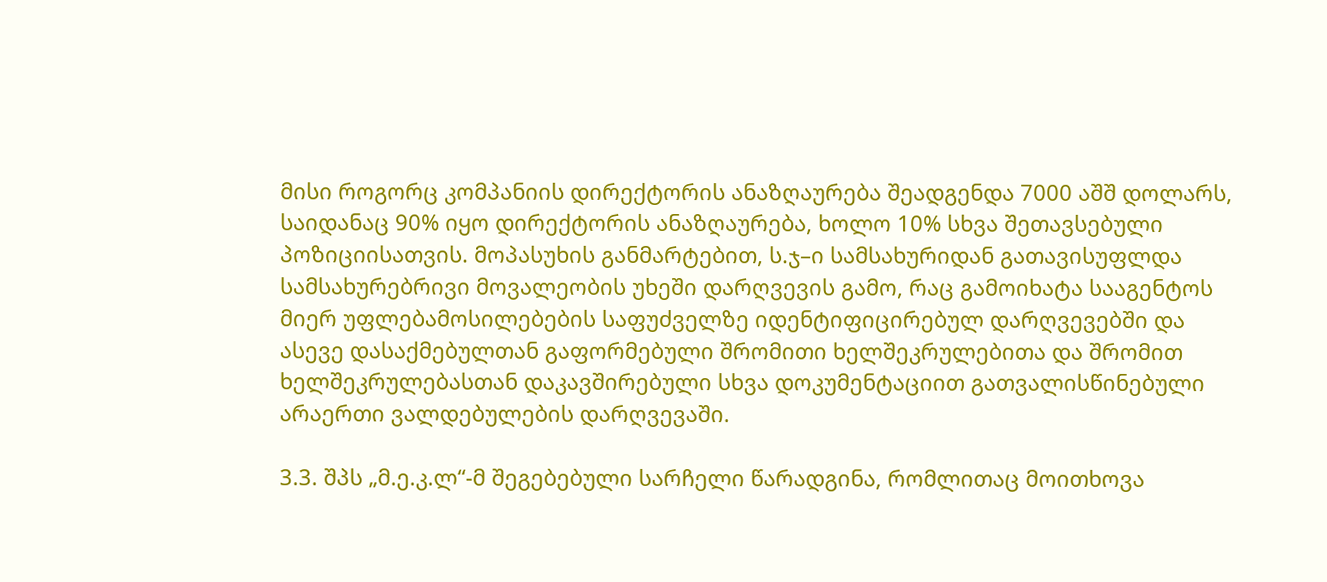მისი როგორც კომპანიის დირექტორის ანაზღაურება შეადგენდა 7000 აშშ დოლარს, საიდანაც 90% იყო დირექტორის ანაზღაურება, ხოლო 10% სხვა შეთავსებული პოზიციისათვის. მოპასუხის განმარტებით, ს.ჯ–ი სამსახურიდან გათავისუფლდა სამსახურებრივი მოვალეობის უხეში დარღვევის გამო, რაც გამოიხატა სააგენტოს მიერ უფლებამოსილებების საფუძველზე იდენტიფიცირებულ დარღვევებში და ასევე დასაქმებულთან გაფორმებული შრომითი ხელშეკრულებითა და შრომით ხელშეკრულებასთან დაკავშირებული სხვა დოკუმენტაციით გათვალისწინებული არაერთი ვალდებულების დარღვევაში.

3.3. შპს „მ.ე.კ.ლ“-მ შეგებებული სარჩელი წარადგინა, რომლითაც მოითხოვა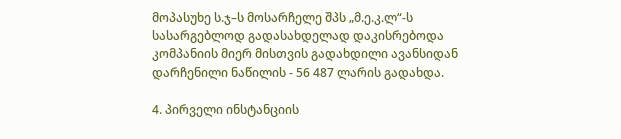მოპასუხე ს.ჯ–ს მოსარჩელე შპს „მ.ე.კ.ლ“-ს სასარგებლოდ გადასახდელად დაკისრებოდა კომპანიის მიერ მისთვის გადახდილი ავანსიდან დარჩენილი ნაწილის - 56 487 ლარის გადახდა.

4. პირველი ინსტანციის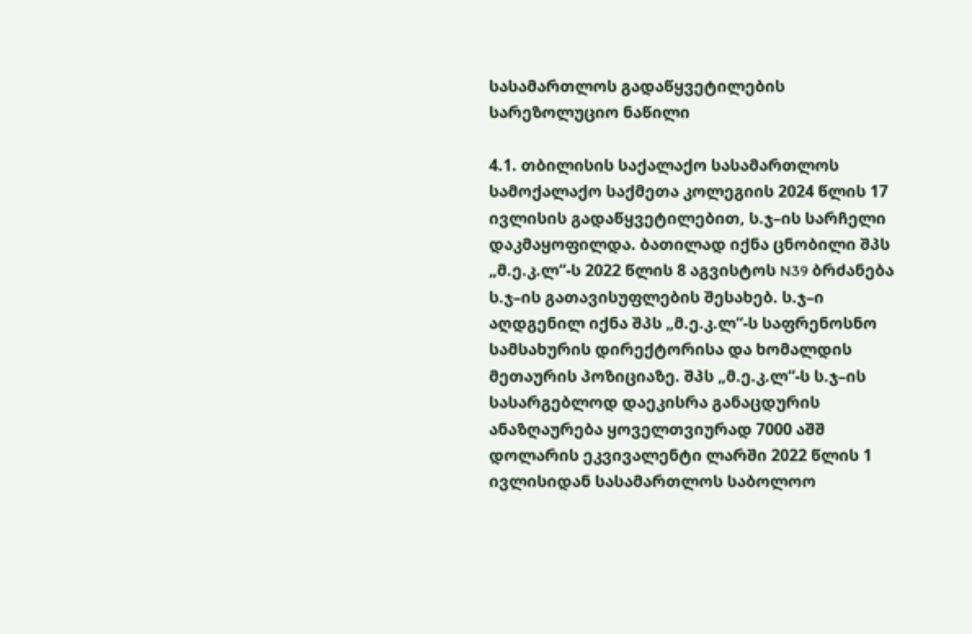სასამართლოს გადაწყვეტილების სარეზოლუციო ნაწილი

4.1. თბილისის საქალაქო სასამართლოს სამოქალაქო საქმეთა კოლეგიის 2024 წლის 17 ივლისის გადაწყვეტილებით, ს.ჯ–ის სარჩელი დაკმაყოფილდა. ბათილად იქნა ცნობილი შპს „მ.ე.კ.ლ“-ს 2022 წლის 8 აგვისტოს N39 ბრძანება ს.ჯ–ის გათავისუფლების შესახებ. ს.ჯ–ი აღდგენილ იქნა შპს „მ.ე.კ.ლ“-ს საფრენოსნო სამსახურის დირექტორისა და ხომალდის მეთაურის პოზიციაზე. შპს „მ.ე.კ.ლ“-ს ს.ჯ–ის სასარგებლოდ დაეკისრა განაცდურის ანაზღაურება ყოველთვიურად 7000 აშშ დოლარის ეკვივალენტი ლარში 2022 წლის 1 ივლისიდან სასამართლოს საბოლოო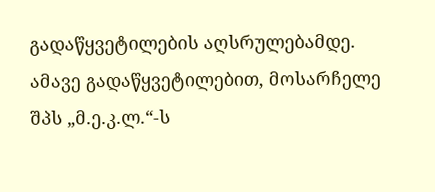გადაწყვეტილების აღსრულებამდე. ამავე გადაწყვეტილებით, მოსარჩელე შპს „მ.ე.კ.ლ.“-ს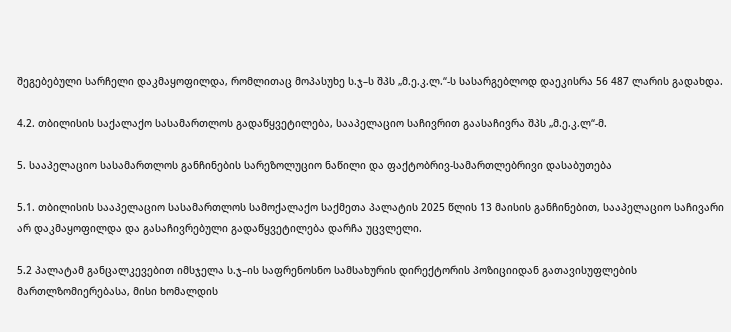შეგებებული სარჩელი დაკმაყოფილდა, რომლითაც მოპასუხე ს.ჯ–ს შპს „მ.ე.კ.ლ.“-ს სასარგებლოდ დაეკისრა 56 487 ლარის გადახდა.

4.2. თბილისის საქალაქო სასამართლოს გადაწყვეტილება, სააპელაციო საჩივრით გაასაჩივრა შპს „მ.ე.კ.ლ“-მ.

5. სააპელაციო სასამართლოს განჩინების სარეზოლუციო ნაწილი და ფაქტობრივ-სამართლებრივი დასაბუთება

5.1. თბილისის სააპელაციო სასამართლოს სამოქალაქო საქმეთა პალატის 2025 წლის 13 მაისის განჩინებით, სააპელაციო საჩივარი არ დაკმაყოფილდა და გასაჩივრებული გადაწყვეტილება დარჩა უცვლელი.

5.2 პალატამ განცალკევებით იმსჯელა ს.ჯ–ის საფრენოსნო სამსახურის დირექტორის პოზიციიდან გათავისუფლების მართლზომიერებასა, მისი ხომალდის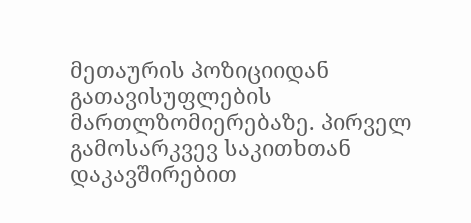მეთაურის პოზიციიდან გათავისუფლების მართლზომიერებაზე. პირველ გამოსარკვევ საკითხთან დაკავშირებით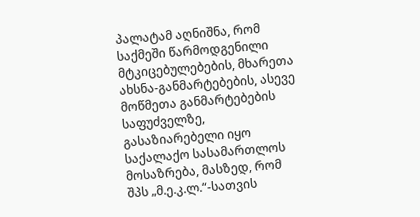პალატამ აღნიშნა, რომ საქმეში წარმოდგენილი მტკიცებულებების, მხარეთა ახსნა-განმარტებების, ასევე მოწმეთა განმარტებების საფუძველზე, გასაზიარებელი იყო საქალაქო სასამართლოს მოსაზრება, მასზედ, რომ შპს „მ.ე.კ.ლ.“-სათვის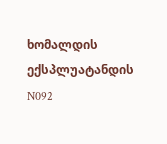ხომალდის ექსპლუატანდის N092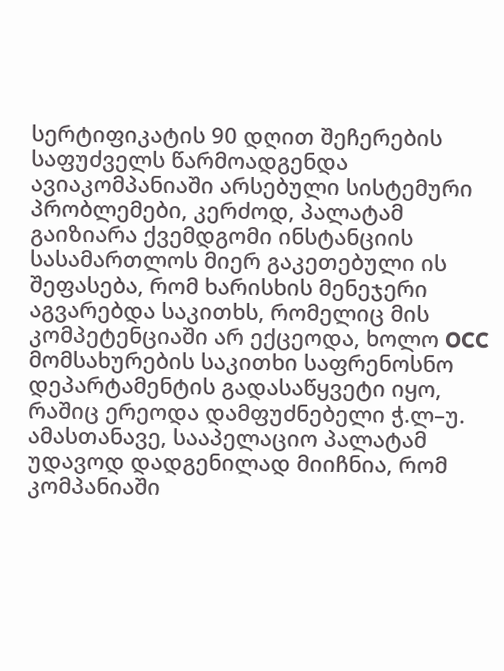სერტიფიკატის 90 დღით შეჩერების საფუძველს წარმოადგენდა ავიაკომპანიაში არსებული სისტემური პრობლემები, კერძოდ, პალატამ გაიზიარა ქვემდგომი ინსტანციის სასამართლოს მიერ გაკეთებული ის შეფასება, რომ ხარისხის მენეჯერი აგვარებდა საკითხს, რომელიც მის კომპეტენციაში არ ექცეოდა, ხოლო OCC მომსახურების საკითხი საფრენოსნო დეპარტამენტის გადასაწყვეტი იყო, რაშიც ერეოდა დამფუძნებელი ჭ.ლ–უ. ამასთანავე, სააპელაციო პალატამ უდავოდ დადგენილად მიიჩნია, რომ კომპანიაში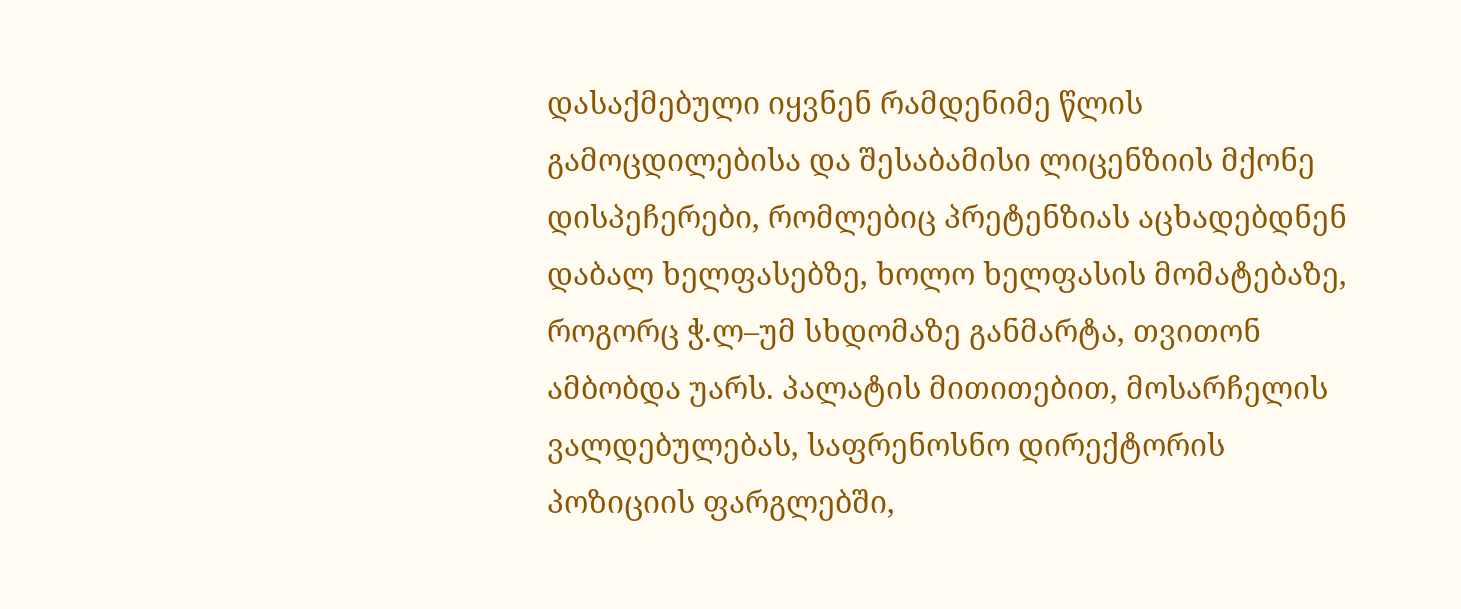დასაქმებული იყვნენ რამდენიმე წლის გამოცდილებისა და შესაბამისი ლიცენზიის მქონე დისპეჩერები, რომლებიც პრეტენზიას აცხადებდნენ დაბალ ხელფასებზე, ხოლო ხელფასის მომატებაზე, როგორც ჭ.ლ–უმ სხდომაზე განმარტა, თვითონ ამბობდა უარს. პალატის მითითებით, მოსარჩელის ვალდებულებას, საფრენოსნო დირექტორის პოზიციის ფარგლებში,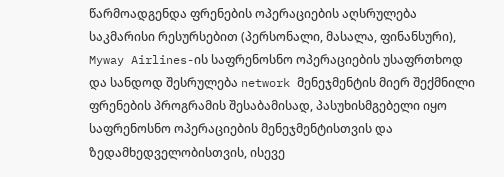წარმოადგენდა ფრენების ოპერაციების აღსრულება საკმარისი რესურსებით (პერსონალი, მასალა, ფინანსური), Myway Airlines-ის საფრენოსნო ოპერაციების უსაფრთხოდ და სანდოდ შესრულება network მენეჯმენტის მიერ შექმნილი ფრენების პროგრამის შესაბამისად, პასუხისმგებელი იყო საფრენოსნო ოპერაციების მენეჯმენტისთვის და ზედამხედველობისთვის, ისევე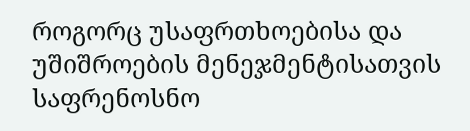როგორც უსაფრთხოებისა და უშიშროების მენეჯმენტისათვის საფრენოსნო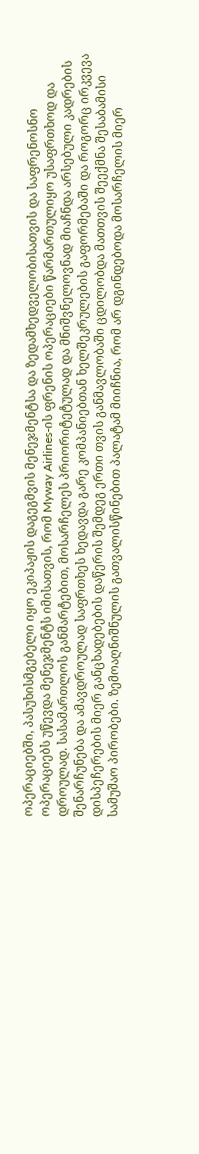ოპერაციებში, პასუხისმგებელი იყო ეკიპაჟის დაგეგმვის მენეჯმენტსა და ზედამხედველობისათვის და საფრენოსნო ოპერაციებს უწევდა მენეჯმენტს იმისათვის, რომ Myway Airlines-ის ფრენის ოპერაციები წარმართულიყო უსაფრთხოდ და დროულად. სასამართლოს განმარტებით, მოსარჩელეს პრიორიტეტულად და მნიშვნელოვნად მიაჩნდა არსებული კადრების შენარჩუნება და ამავდროულად საფრთხეს ხედავდა გარე კომპანიებთან ხელშეკრულების გაფორმებაში და როგორც ირკვევა დისპეჩერების მიერ განცხადებების დაწერის შემდეგ ერთი თვის განმავლობაში ცდილობდა მათთვის შეექმნა შესაბამისი სამუშაო პირობები. ზემოაღნიშნულის გათვალისწინებით პალატამ მიიჩნია, რომ არ დგინდებოდა მოსარჩელის მიერ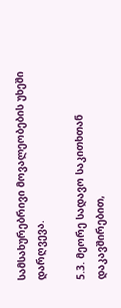სამსახურებრივი მოვალეობების უხეში დარღვევა.

5.3. მეორე სადავო საკითხთან დაკავშირებით,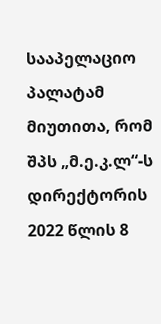სააპელაციო პალატამ მიუთითა, რომ შპს „მ.ე.კ.ლ“-ს დირექტორის 2022 წლის 8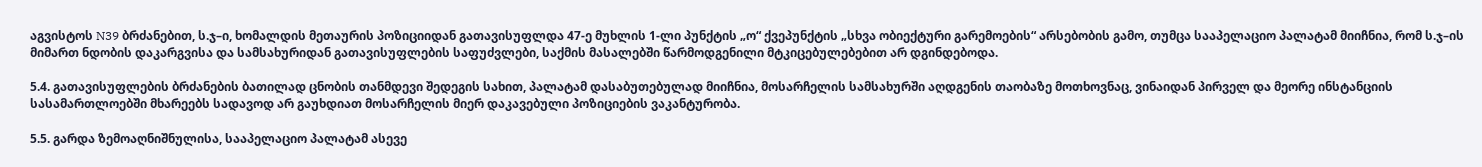აგვისტოს N39 ბრძანებით, ს.ჯ–ი, ხომალდის მეთაურის პოზიციიდან გათავისუფლდა 47-ე მუხლის 1-ლი პუნქტის „ო“ ქვეპუნქტის „სხვა ობიექტური გარემოების“ არსებობის გამო, თუმცა სააპელაციო პალატამ მიიჩნია, რომ ს.ჯ–ის მიმართ ნდობის დაკარგვისა და სამსახურიდან გათავისუფლების საფუძვლები, საქმის მასალებში წარმოდგენილი მტკიცებულებებით არ დგინდებოდა.

5.4. გათავისუფლების ბრძანების ბათილად ცნობის თანმდევი შედეგის სახით, პალატამ დასაბუთებულად მიიჩნია, მოსარჩელის სამსახურში აღდგენის თაობაზე მოთხოვნაც, ვინაიდან პირველ და მეორე ინსტანციის სასამართლოებში მხარეებს სადავოდ არ გაუხდიათ მოსარჩელის მიერ დაკავებული პოზიციების ვაკანტურობა.

5.5. გარდა ზემოაღნიშნულისა, სააპელაციო პალატამ ასევე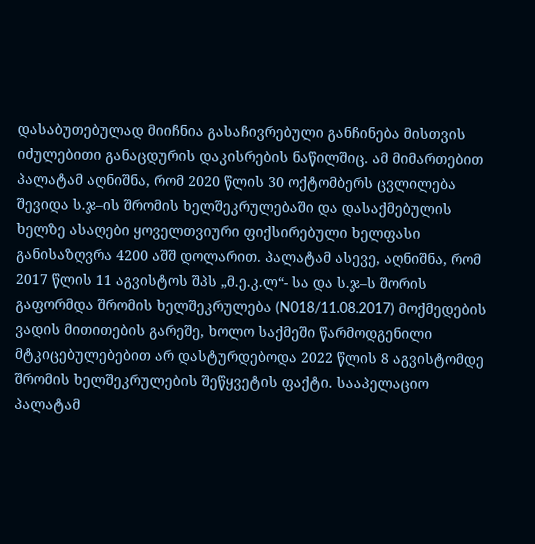დასაბუთებულად მიიჩნია გასაჩივრებული განჩინება მისთვის იძულებითი განაცდურის დაკისრების ნაწილშიც. ამ მიმართებით პალატამ აღნიშნა, რომ 2020 წლის 30 ოქტომბერს ცვლილება შევიდა ს.ჯ–ის შრომის ხელშეკრულებაში და დასაქმებულის ხელზე ასაღები ყოველთვიური ფიქსირებული ხელფასი განისაზღვრა 4200 აშშ დოლარით. პალატამ ასევე, აღნიშნა, რომ 2017 წლის 11 აგვისტოს შპს „მ.ე.კ.ლ“- სა და ს.ჯ–ს შორის გაფორმდა შრომის ხელშეკრულება (N018/11.08.2017) მოქმედების ვადის მითითების გარეშე, ხოლო საქმეში წარმოდგენილი მტკიცებულებებით არ დასტურდებოდა 2022 წლის 8 აგვისტომდე შრომის ხელშეკრულების შეწყვეტის ფაქტი. სააპელაციო პალატამ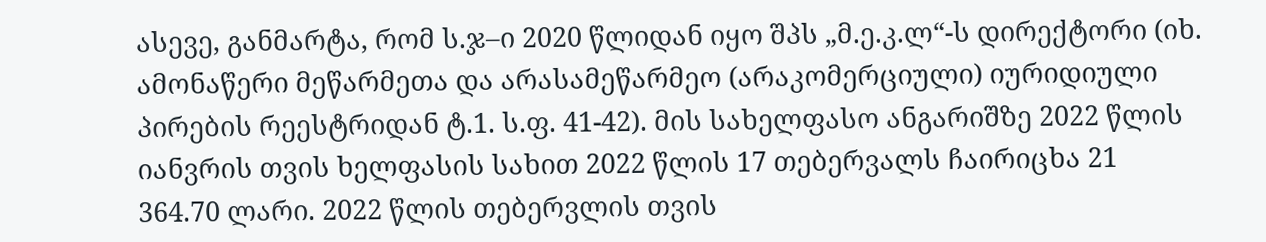ასევე, განმარტა, რომ ს.ჯ–ი 2020 წლიდან იყო შპს „მ.ე.კ.ლ“-ს დირექტორი (იხ. ამონაწერი მეწარმეთა და არასამეწარმეო (არაკომერციული) იურიდიული პირების რეესტრიდან ტ.1. ს.ფ. 41-42). მის სახელფასო ანგარიშზე 2022 წლის იანვრის თვის ხელფასის სახით 2022 წლის 17 თებერვალს ჩაირიცხა 21 364.70 ლარი. 2022 წლის თებერვლის თვის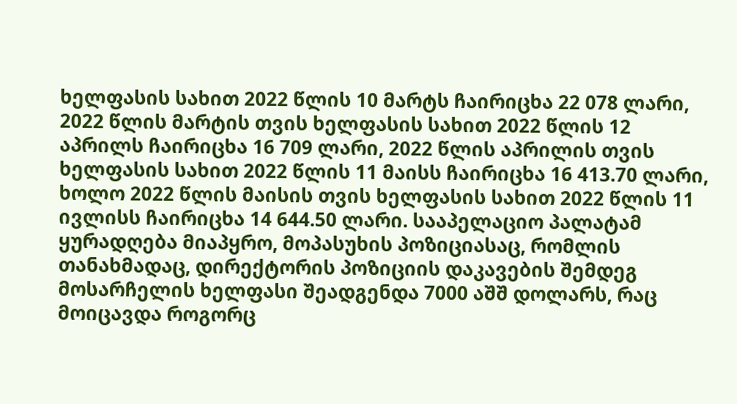ხელფასის სახით 2022 წლის 10 მარტს ჩაირიცხა 22 078 ლარი, 2022 წლის მარტის თვის ხელფასის სახით 2022 წლის 12 აპრილს ჩაირიცხა 16 709 ლარი, 2022 წლის აპრილის თვის ხელფასის სახით 2022 წლის 11 მაისს ჩაირიცხა 16 413.70 ლარი, ხოლო 2022 წლის მაისის თვის ხელფასის სახით 2022 წლის 11 ივლისს ჩაირიცხა 14 644.50 ლარი. სააპელაციო პალატამ ყურადღება მიაპყრო, მოპასუხის პოზიციასაც, რომლის თანახმადაც, დირექტორის პოზიციის დაკავების შემდეგ მოსარჩელის ხელფასი შეადგენდა 7000 აშშ დოლარს, რაც მოიცავდა როგორც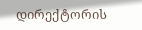დირექტორის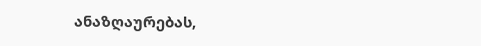ანაზღაურებას,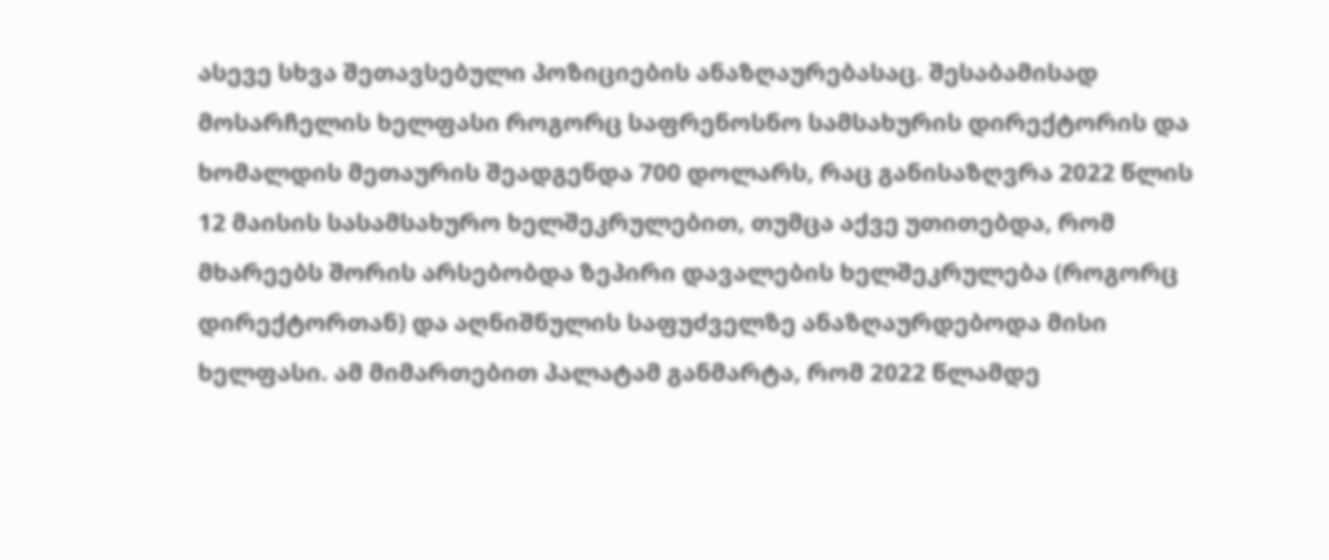ასევე სხვა შეთავსებული პოზიციების ანაზღაურებასაც. შესაბამისად მოსარჩელის ხელფასი როგორც საფრენოსნო სამსახურის დირექტორის და ხომალდის მეთაურის შეადგენდა 700 დოლარს, რაც განისაზღვრა 2022 წლის 12 მაისის სასამსახურო ხელშეკრულებით, თუმცა აქვე უთითებდა, რომ მხარეებს შორის არსებობდა ზეპირი დავალების ხელშეკრულება (როგორც დირექტორთან) და აღნიშნულის საფუძველზე ანაზღაურდებოდა მისი ხელფასი. ამ მიმართებით პალატამ განმარტა, რომ 2022 წლამდე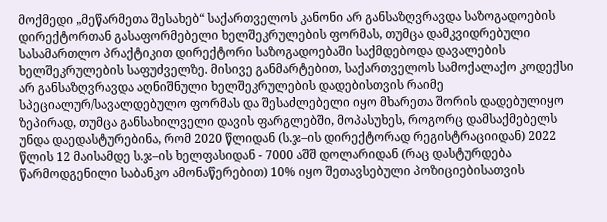მოქმედი „მეწარმეთა შესახებ“ საქართველოს კანონი არ განსაზღვრავდა საზოგადოების დირექტორთან გასაფორმებელი ხელშეკრულების ფორმას, თუმცა დამკვიდრებული სასამართლო პრაქტიკით დირექტორი საზოგადოებაში საქმდებოდა დავალების ხელშეკრულების საფუძველზე. მისივე განმარტებით, საქართველოს სამოქალაქო კოდექსი არ განსაზღვრავდა აღნიშნული ხელშეკრულების დადებისთვის რაიმე სპეციალურ/სავალდებულო ფორმას და შესაძლებელი იყო მხარეთა შორის დადებულიყო ზეპირად, თუმცა განსახილველი დავის ფარგლებში, მოპასუხეს, როგორც დამსაქმებელს უნდა დაედასტურებინა, რომ 2020 წლიდან (ს.ჯ–ის დირექტორად რეგისტრაციიდან) 2022 წლის 12 მაისამდე ს.ჯ–ის ხელფასიდან - 7000 აშშ დოლარიდან (რაც დასტურდება წარმოდგენილი საბანკო ამონაწერებით) 10% იყო შეთავსებული პოზიციებისათვის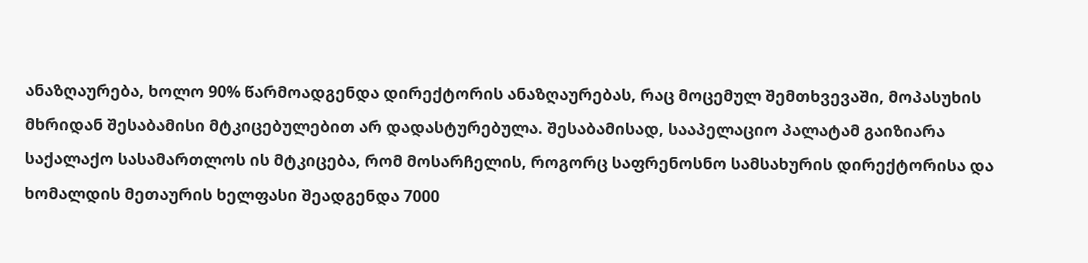ანაზღაურება, ხოლო 90% წარმოადგენდა დირექტორის ანაზღაურებას, რაც მოცემულ შემთხვევაში, მოპასუხის მხრიდან შესაბამისი მტკიცებულებით არ დადასტურებულა. შესაბამისად, სააპელაციო პალატამ გაიზიარა საქალაქო სასამართლოს ის მტკიცება, რომ მოსარჩელის, როგორც საფრენოსნო სამსახურის დირექტორისა და ხომალდის მეთაურის ხელფასი შეადგენდა 7000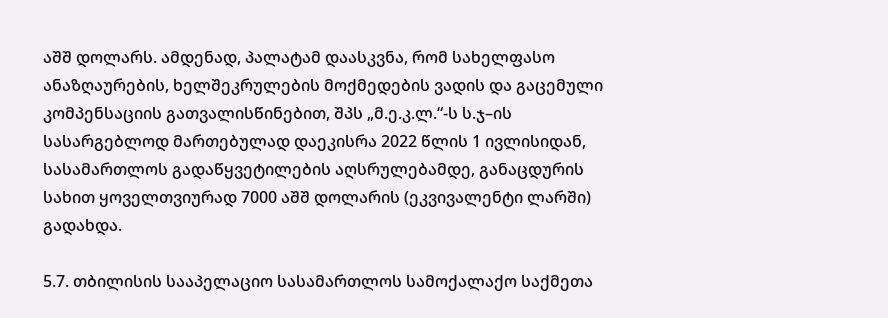აშშ დოლარს. ამდენად, პალატამ დაასკვნა, რომ სახელფასო ანაზღაურების, ხელშეკრულების მოქმედების ვადის და გაცემული კომპენსაციის გათვალისწინებით, შპს „მ.ე.კ.ლ.“-ს ს.ჯ–ის სასარგებლოდ მართებულად დაეკისრა 2022 წლის 1 ივლისიდან, სასამართლოს გადაწყვეტილების აღსრულებამდე, განაცდურის სახით ყოველთვიურად 7000 აშშ დოლარის (ეკვივალენტი ლარში) გადახდა.

5.7. თბილისის სააპელაციო სასამართლოს სამოქალაქო საქმეთა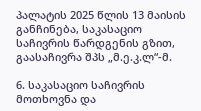პალატის 2025 წლის 13 მაისის განჩინება, საკასაციო საჩივრის წარდგენის გზით, გაასაჩივრა შპს „მ.ე.კ.ლ“-მ.

6. საკასაციო საჩივრის მოთხოვნა და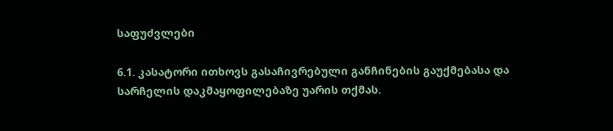საფუძვლები

6.1. კასატორი ითხოვს გასაჩივრებული განჩინების გაუქმებასა და სარჩელის დაკმაყოფილებაზე უარის თქმას.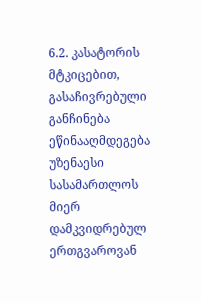6.2. კასატორის მტკიცებით, გასაჩივრებული განჩინება ეწინააღმდეგება უზენაესი სასამართლოს მიერ დამკვიდრებულ ერთგვაროვან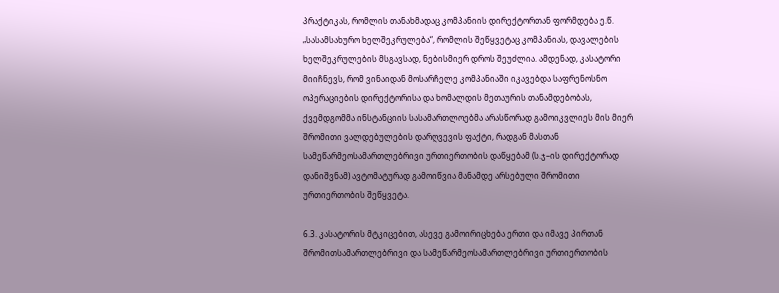პრაქტიკას, რომლის თანახმადაც კომპანიის დირექტორთან ფორმდება ე.წ. „სასამსახურო ხელშეკრულება“, რომლის შეწყვეტაც კომპანიას, დავალების ხელშეკრულების მსგავსად, ნებისმიერ დროს შეუძლია. ამდენად, კასატორი მიიჩნევს, რომ ვინაიდან მოსარჩელე კომპანიაში იკავებდა საფრენოსნო ოპერაციების დირექტორისა და ხომალდის მეთაურის თანამდებობას, ქვემდგომმა ინსტანციის სასამართლოებმა არასწორად გამოიკვლიეს მის მიერ შრომითი ვალდებულების დარღვევის ფაქტი, რადგან მასთან სამეწარმეოსამართლებრივი ურთიერთობის დაწყებამ (ს.ჯ–ის დირექტორად დანიშვნამ) ავტომატურად გამოიწვია მანამდე არსებული შრომითი ურთიერთობის შეწყვეტა.

6.3. კასატორის მტკიცებით, ასევე გამოირიცხება ერთი და იმავე პირთან შრომითსამართლებრივი და სამეწარმეოსამართლებრივი ურთიერთობის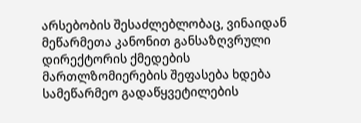არსებობის შესაძლებლობაც, ვინაიდან მეწარმეთა კანონით განსაზღვრული დირექტორის ქმედების მართლზომიერების შეფასება ხდება სამეწარმეო გადაწყვეტილების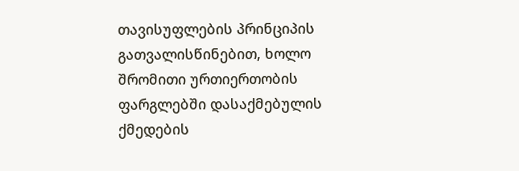თავისუფლების პრინციპის გათვალისწინებით, ხოლო შრომითი ურთიერთობის ფარგლებში დასაქმებულის ქმედების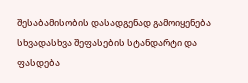შესაბამისობის დასადგენად გამოიყენება სხვადასხვა შეფასების სტანდარტი და ფასდება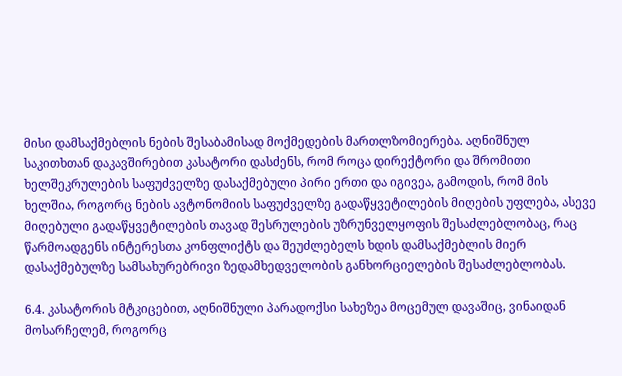მისი დამსაქმებლის ნების შესაბამისად მოქმედების მართლზომიერება. აღნიშნულ საკითხთან დაკავშირებით კასატორი დასძენს, რომ როცა დირექტორი და შრომითი ხელშეკრულების საფუძველზე დასაქმებული პირი ერთი და იგივეა, გამოდის, რომ მის ხელშია, როგორც ნების ავტონომიის საფუძველზე გადაწყვეტილების მიღების უფლება, ასევე მიღებული გადაწყვეტილების თავად შესრულების უზრუნველყოფის შესაძლებლობაც, რაც წარმოადგენს ინტერესთა კონფლიქტს და შეუძლებელს ხდის დამსაქმებლის მიერ დასაქმებულზე სამსახურებრივი ზედამხედველობის განხორციელების შესაძლებლობას.

6.4. კასატორის მტკიცებით, აღნიშნული პარადოქსი სახეზეა მოცემულ დავაშიც, ვინაიდან მოსარჩელემ, როგორც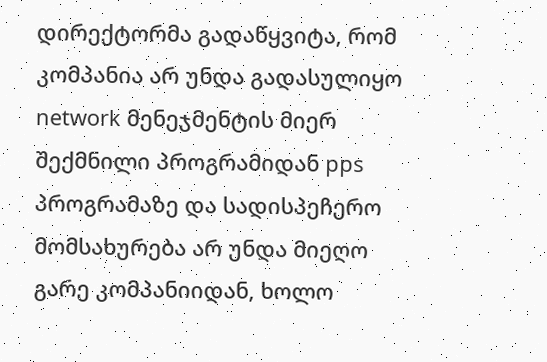დირექტორმა გადაწყვიტა, რომ კომპანია არ უნდა გადასულიყო network მენეჯმენტის მიერ შექმნილი პროგრამიდან pps პროგრამაზე და სადისპეჩერო მომსახურება არ უნდა მიეღო გარე კომპანიიდან, ხოლო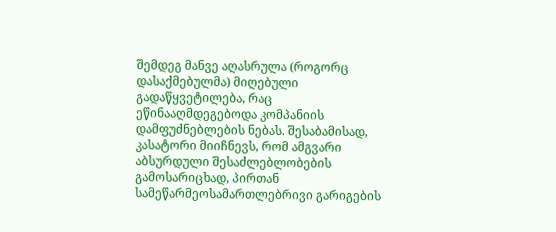შემდეგ მანვე აღასრულა (როგორც დასაქმებულმა) მიღებული გადაწყვეტილება, რაც ეწინააღმდეგებოდა კომპანიის დამფუძნებლების ნებას. შესაბამისად, კასატორი მიიჩნევს, რომ ამგვარი აბსურდული შესაძლებლობების გამოსარიცხად, პირთან სამეწარმეოსამართლებრივი გარიგების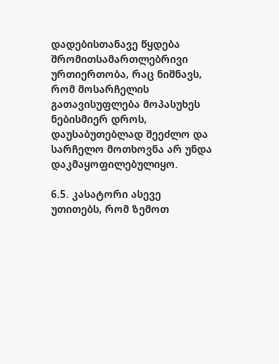დადებისთანავე წყდება შრომითსამართლებრივი ურთიერთობა, რაც ნიშნავს, რომ მოსარჩელის გათავისუფლება მოპასუხეს ნებისმიერ დროს, დაუსაბუთებლად შეეძლო და სარჩელო მოთხოვნა არ უნდა დაკმაყოფილებულიყო.

6.5. კასატორი ასევე უთითებს, რომ ზემოთ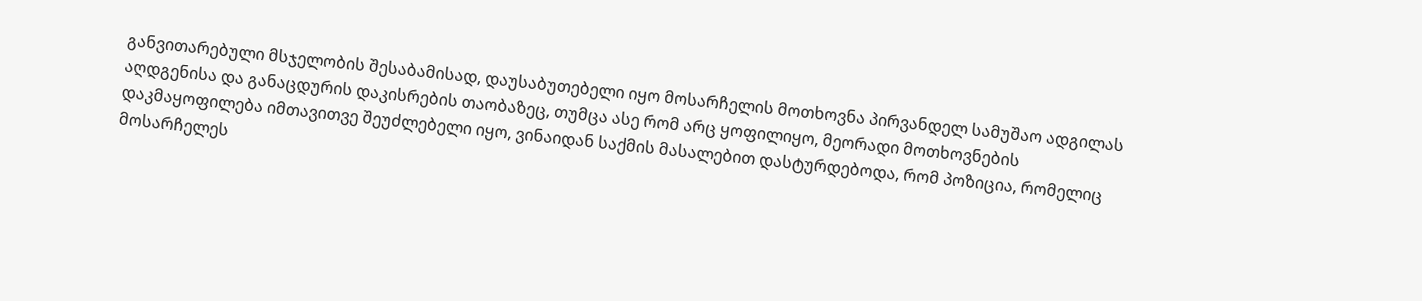განვითარებული მსჯელობის შესაბამისად, დაუსაბუთებელი იყო მოსარჩელის მოთხოვნა პირვანდელ სამუშაო ადგილას აღდგენისა და განაცდურის დაკისრების თაობაზეც, თუმცა ასე რომ არც ყოფილიყო, მეორადი მოთხოვნების დაკმაყოფილება იმთავითვე შეუძლებელი იყო, ვინაიდან საქმის მასალებით დასტურდებოდა, რომ პოზიცია, რომელიც მოსარჩელეს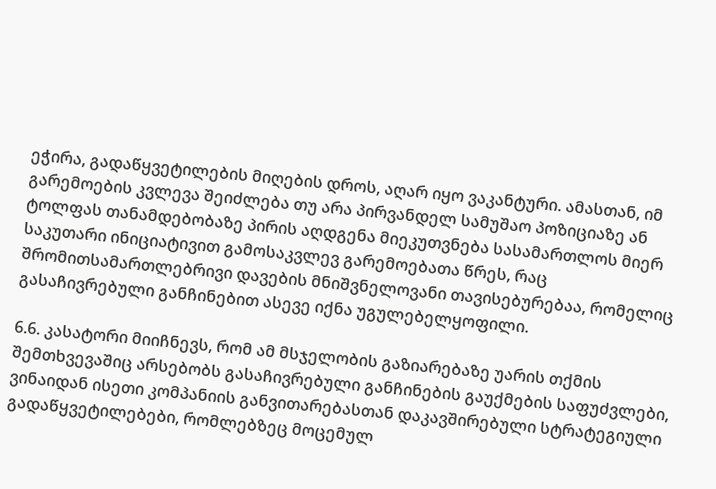ეჭირა, გადაწყვეტილების მიღების დროს, აღარ იყო ვაკანტური. ამასთან, იმ გარემოების კვლევა შეიძლება თუ არა პირვანდელ სამუშაო პოზიციაზე ან ტოლფას თანამდებობაზე პირის აღდგენა მიეკუთვნება სასამართლოს მიერ საკუთარი ინიციატივით გამოსაკვლევ გარემოებათა წრეს, რაც შრომითსამართლებრივი დავების მნიშვნელოვანი თავისებურებაა, რომელიც გასაჩივრებული განჩინებით ასევე იქნა უგულებელყოფილი.

6.6. კასატორი მიიჩნევს, რომ ამ მსჯელობის გაზიარებაზე უარის თქმის შემთხვევაშიც არსებობს გასაჩივრებული განჩინების გაუქმების საფუძვლები, ვინაიდან ისეთი კომპანიის განვითარებასთან დაკავშირებული სტრატეგიული გადაწყვეტილებები, რომლებზეც მოცემულ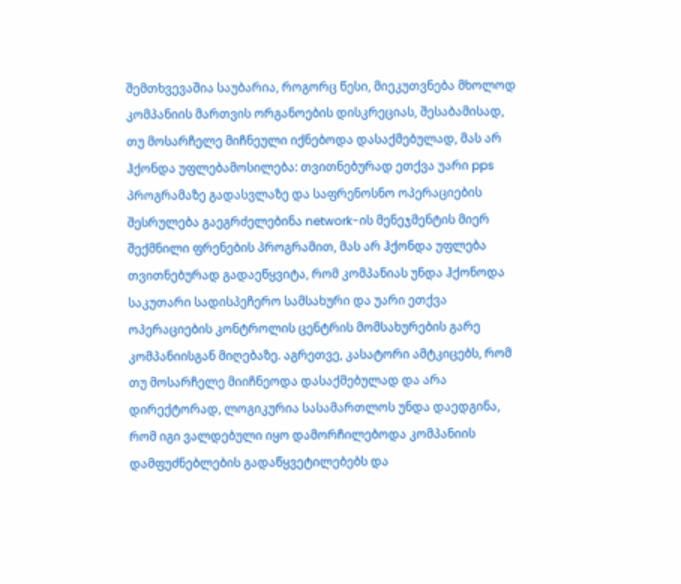შემთხვევაშია საუბარია, როგორც წესი, მიეკუთვნება მხოლოდ კომპანიის მართვის ორგანოების დისკრეციას, შესაბამისად, თუ მოსარჩელე მიჩნეული იქნებოდა დასაქმებულად, მას არ ჰქონდა უფლებამოსილება: თვითნებურად ეთქვა უარი pps პროგრამაზე გადასვლაზე და საფრენოსნო ოპერაციების შესრულება გაეგრძელებინა network-ის მენეჯმენტის მიერ შექმნილი ფრენების პროგრამით, მას არ ჰქონდა უფლება თვითნებურად გადაეწყვიტა, რომ კომპანიას უნდა ჰქონოდა საკუთარი სადისპეჩერო სამსახური და უარი ეთქვა ოპერაციების კონტროლის ცენტრის მომსახურების გარე კომპანიისგან მიღებაზე. აგრეთვე, კასატორი ამტკიცებს, რომ თუ მოსარჩელე მიიჩნეოდა დასაქმებულად და არა დირექტორად, ლოგიკურია სასამართლოს უნდა დაედგინა, რომ იგი ვალდებული იყო დამორჩილებოდა კომპანიის დამფუძნებლების გადაწყვეტილებებს და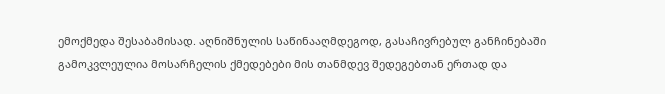ემოქმედა შესაბამისად. აღნიშნულის საწინააღმდეგოდ, გასაჩივრებულ განჩინებაში გამოკვლეულია მოსარჩელის ქმედებები მის თანმდევ შედეგებთან ერთად და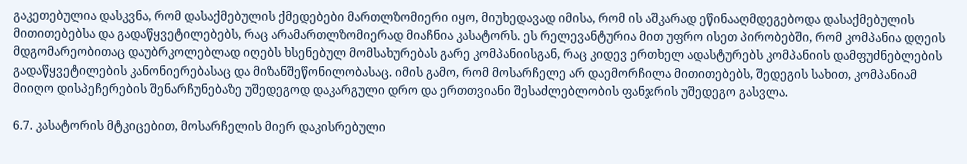გაკეთებულია დასკვნა, რომ დასაქმებულის ქმედებები მართლზომიერი იყო, მიუხედავად იმისა, რომ ის აშკარად ეწინააღმდეგებოდა დასაქმებულის მითითებებსა და გადაწყვეტილებებს, რაც არამართლზომიერად მიაჩნია კასატორს. ეს რელევანტურია მით უფრო ისეთ პირობებში, რომ კომპანია დღეის მდგომარეობითაც დაუბრკოლებლად იღებს ხსენებულ მომსახურებას გარე კომპანიისგან, რაც კიდევ ერთხელ ადასტურებს კომპანიის დამფუძნებლების გადაწყვეტილების კანონიერებასაც და მიზანშეწონილობასაც. იმის გამო, რომ მოსარჩელე არ დაემორჩილა მითითებებს, შედეგის სახით, კომპანიამ მიიღო დისპეჩერების შენარჩუნებაზე უშედეგოდ დაკარგული დრო და ერთთვიანი შესაძლებლობის ფანჯრის უშედეგო გასვლა.

6.7. კასატორის მტკიცებით, მოსარჩელის მიერ დაკისრებული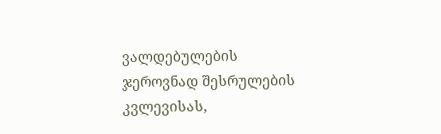ვალდებულების ჯეროვნად შესრულების კვლევისას,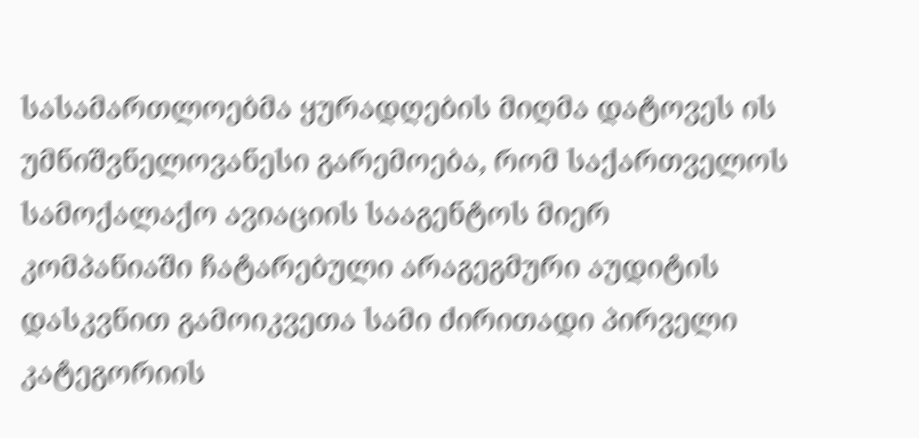სასამართლოებმა ყურადღების მიღმა დატოვეს ის უმნიშვნელოვანესი გარემოება, რომ საქართველოს სამოქალაქო ავიაციის სააგენტოს მიერ კომპანიაში ჩატარებული არაგეგმური აუდიტის დასკვნით გამოიკვეთა სამი ძირითადი პირველი კატეგორიის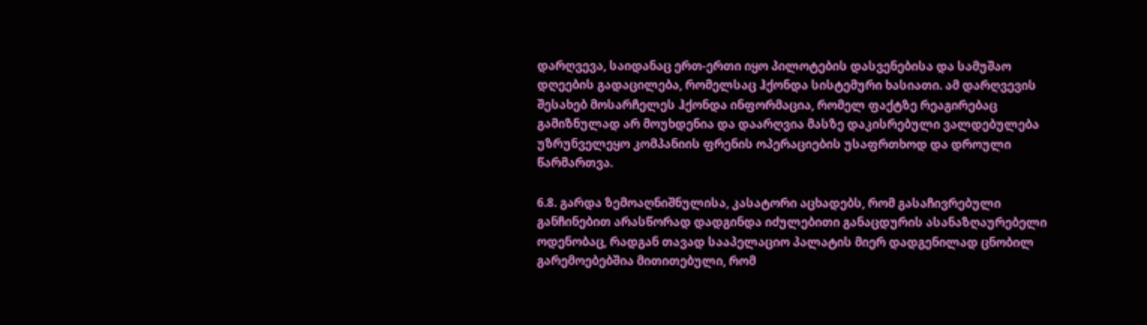დარღვევა, საიდანაც ერთ-ერთი იყო პილოტების დასვენებისა და სამუშაო დღეების გადაცილება, რომელსაც ჰქონდა სისტემური ხასიათი. ამ დარღვევის შესახებ მოსარჩელეს ჰქონდა ინფორმაცია, რომელ ფაქტზე რეაგირებაც გამიზნულად არ მოუხდენია და დაარღვია მასზე დაკისრებული ვალდებულება უზრუნველეყო კომპანიის ფრენის ოპერაციების უსაფრთხოდ და დროული წარმართვა.

6.8. გარდა ზემოაღნიშნულისა, კასატორი აცხადებს, რომ გასაჩივრებული განჩინებით არასწორად დადგინდა იძულებითი განაცდურის ასანაზღაურებელი ოდენობაც, რადგან თავად სააპელაციო პალატის მიერ დადგენილად ცნობილ გარემოებებშია მითითებული, რომ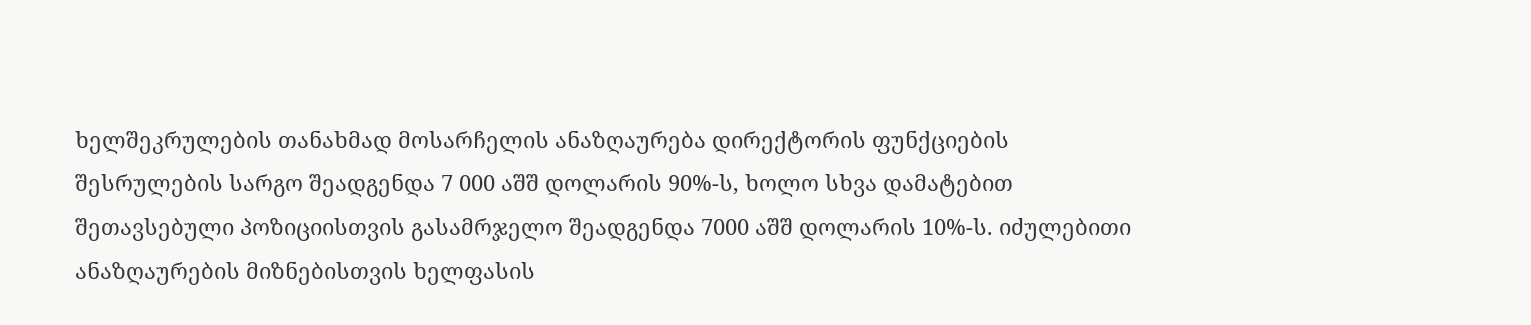ხელშეკრულების თანახმად მოსარჩელის ანაზღაურება დირექტორის ფუნქციების შესრულების სარგო შეადგენდა 7 000 აშშ დოლარის 90%-ს, ხოლო სხვა დამატებით შეთავსებული პოზიციისთვის გასამრჯელო შეადგენდა 7000 აშშ დოლარის 10%-ს. იძულებითი ანაზღაურების მიზნებისთვის ხელფასის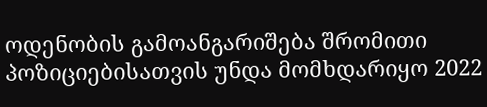ოდენობის გამოანგარიშება შრომითი პოზიციებისათვის უნდა მომხდარიყო 2022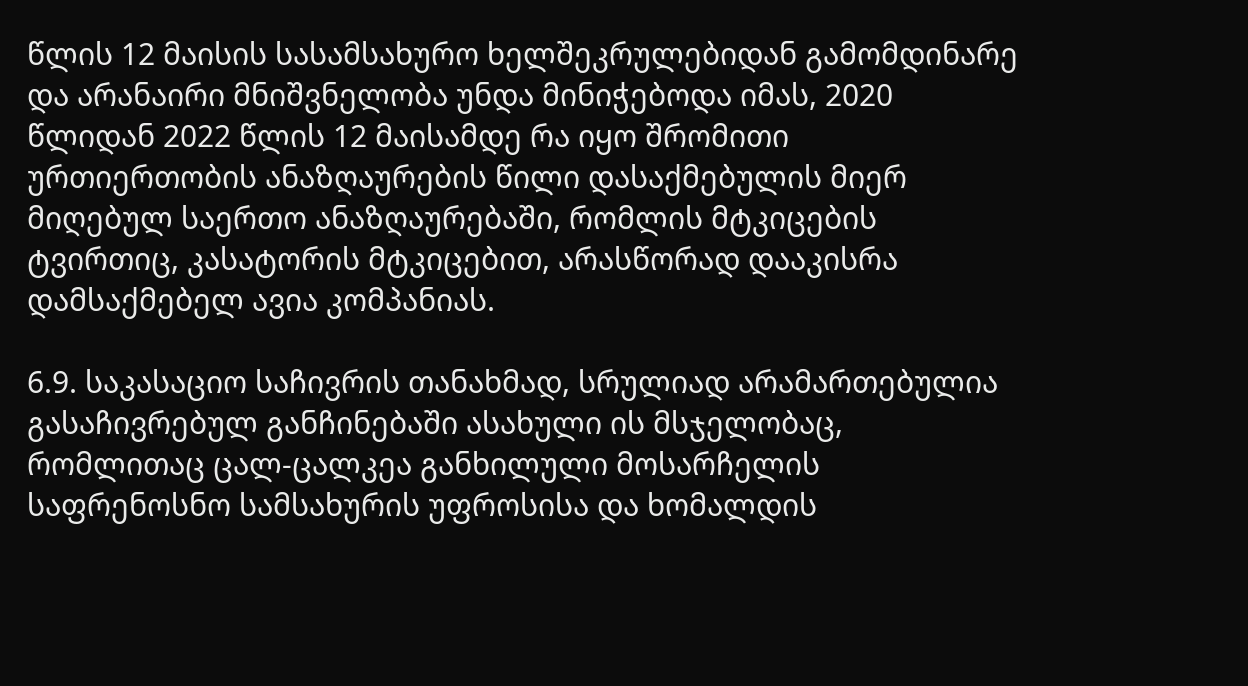წლის 12 მაისის სასამსახურო ხელშეკრულებიდან გამომდინარე და არანაირი მნიშვნელობა უნდა მინიჭებოდა იმას, 2020 წლიდან 2022 წლის 12 მაისამდე რა იყო შრომითი ურთიერთობის ანაზღაურების წილი დასაქმებულის მიერ მიღებულ საერთო ანაზღაურებაში, რომლის მტკიცების ტვირთიც, კასატორის მტკიცებით, არასწორად დააკისრა დამსაქმებელ ავია კომპანიას.

6.9. საკასაციო საჩივრის თანახმად, სრულიად არამართებულია გასაჩივრებულ განჩინებაში ასახული ის მსჯელობაც, რომლითაც ცალ-ცალკეა განხილული მოსარჩელის საფრენოსნო სამსახურის უფროსისა და ხომალდის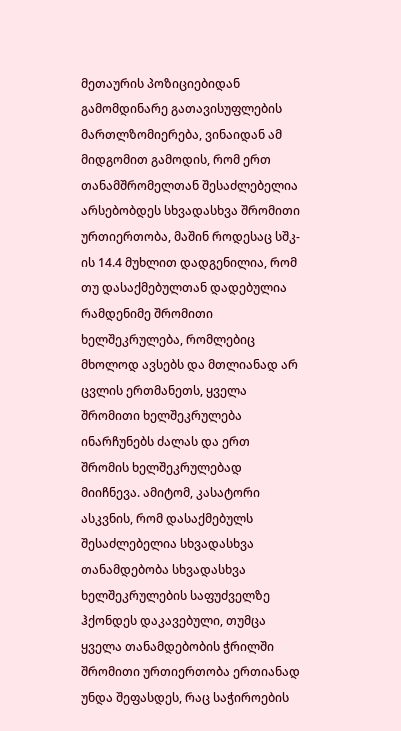მეთაურის პოზიციებიდან გამომდინარე გათავისუფლების მართლზომიერება, ვინაიდან ამ მიდგომით გამოდის, რომ ერთ თანამშრომელთან შესაძლებელია არსებობდეს სხვადასხვა შრომითი ურთიერთობა, მაშინ როდესაც სშკ-ის 14.4 მუხლით დადგენილია, რომ თუ დასაქმებულთან დადებულია რამდენიმე შრომითი ხელშეკრულება, რომლებიც მხოლოდ ავსებს და მთლიანად არ ცვლის ერთმანეთს, ყველა შრომითი ხელშეკრულება ინარჩუნებს ძალას და ერთ შრომის ხელშეკრულებად მიიჩნევა. ამიტომ, კასატორი ასკვნის, რომ დასაქმებულს შესაძლებელია სხვადასხვა თანამდებობა სხვადასხვა ხელშეკრულების საფუძველზე ჰქონდეს დაკავებული, თუმცა ყველა თანამდებობის ჭრილში შრომითი ურთიერთობა ერთიანად უნდა შეფასდეს, რაც საჭიროების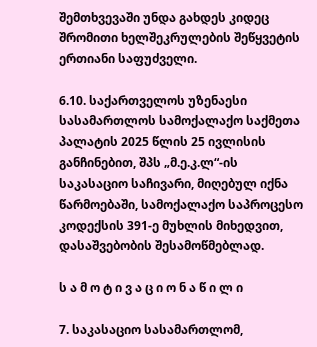შემთხვევაში უნდა გახდეს კიდეც შრომითი ხელშეკრულების შეწყვეტის ერთიანი საფუძველი.

6.10. საქართველოს უზენაესი სასამართლოს სამოქალაქო საქმეთა პალატის 2025 წლის 25 ივლისის განჩინებით, შპს „მ.ე.კ.ლ“-ის საკასაციო საჩივარი, მიღებულ იქნა წარმოებაში, სამოქალაქო საპროცესო კოდექსის 391-ე მუხლის მიხედვით, დასაშვებობის შესამოწმებლად.

ს ა მ ო ტ ი ვ ა ც ი ო ნ ა წ ი ლ ი

7. საკასაციო სასამართლომ,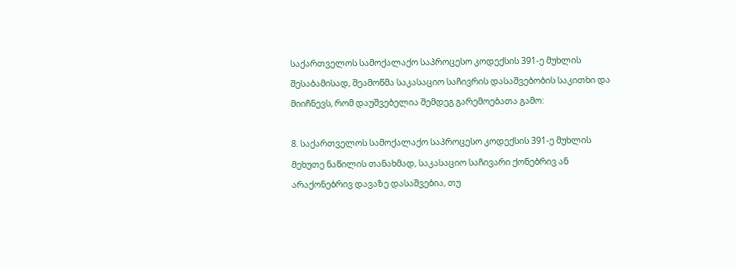საქართველოს სამოქალაქო საპროცესო კოდექსის 391-ე მუხლის შესაბამისად, შეამოწმა საკასაციო საჩივრის დასაშვებობის საკითხი და მიიჩნევს, რომ დაუშვებელია შემდეგ გარემოებათა გამო:

8. საქართველოს სამოქალაქო საპროცესო კოდექსის 391-ე მუხლის მეხუთე ნაწილის თანახმად, საკასაციო საჩივარი ქონებრივ ან არაქონებრივ დავაზე დასაშვებია, თუ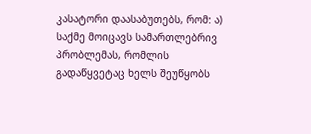კასატორი დაასაბუთებს, რომ: ა) საქმე მოიცავს სამართლებრივ პრობლემას, რომლის გადაწყვეტაც ხელს შეუწყობს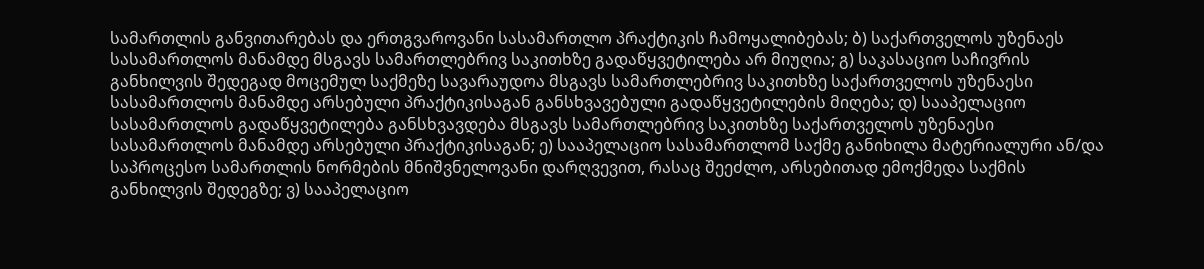სამართლის განვითარებას და ერთგვაროვანი სასამართლო პრაქტიკის ჩამოყალიბებას; ბ) საქართველოს უზენაეს სასამართლოს მანამდე მსგავს სამართლებრივ საკითხზე გადაწყვეტილება არ მიუღია; გ) საკასაციო საჩივრის განხილვის შედეგად მოცემულ საქმეზე სავარაუდოა მსგავს სამართლებრივ საკითხზე საქართველოს უზენაესი სასამართლოს მანამდე არსებული პრაქტიკისაგან განსხვავებული გადაწყვეტილების მიღება; დ) სააპელაციო სასამართლოს გადაწყვეტილება განსხვავდება მსგავს სამართლებრივ საკითხზე საქართველოს უზენაესი სასამართლოს მანამდე არსებული პრაქტიკისაგან; ე) სააპელაციო სასამართლომ საქმე განიხილა მატერიალური ან/და საპროცესო სამართლის ნორმების მნიშვნელოვანი დარღვევით, რასაც შეეძლო, არსებითად ემოქმედა საქმის განხილვის შედეგზე; ვ) სააპელაციო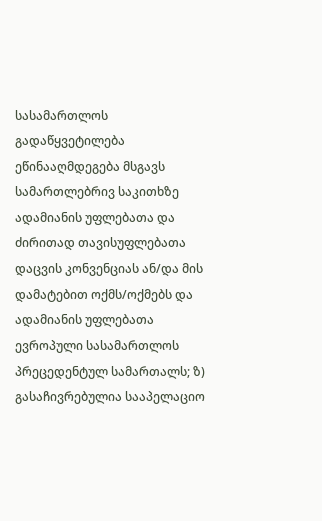სასამართლოს გადაწყვეტილება ეწინააღმდეგება მსგავს სამართლებრივ საკითხზე ადამიანის უფლებათა და ძირითად თავისუფლებათა დაცვის კონვენციას ან/და მის დამატებით ოქმს/ოქმებს და ადამიანის უფლებათა ევროპული სასამართლოს პრეცედენტულ სამართალს; ზ) გასაჩივრებულია სააპელაციო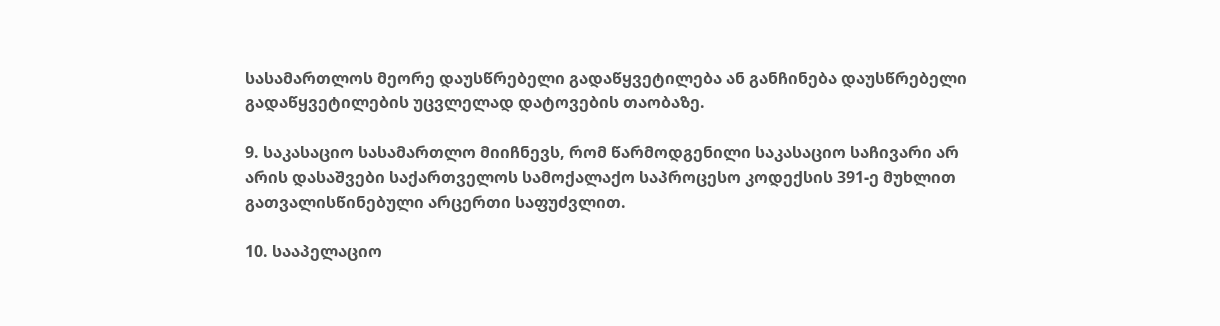სასამართლოს მეორე დაუსწრებელი გადაწყვეტილება ან განჩინება დაუსწრებელი გადაწყვეტილების უცვლელად დატოვების თაობაზე.

9. საკასაციო სასამართლო მიიჩნევს, რომ წარმოდგენილი საკასაციო საჩივარი არ არის დასაშვები საქართველოს სამოქალაქო საპროცესო კოდექსის 391-ე მუხლით გათვალისწინებული არცერთი საფუძვლით.

10. სააპელაციო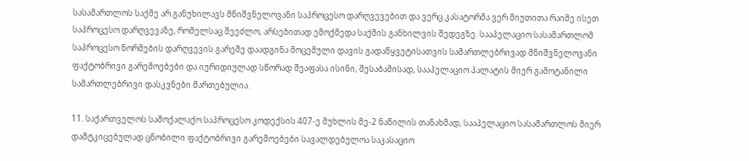სასამართლოს საქმე არ განუხილავს მნიშვნელოვანი საპროცესო დარღვევებით და ვერც კასატორმა ვერ მიუთითა რაიმე ისეთ საპროცესო დარღვევაზე, რომელსაც შეეძლო, არსებითად ემოქმედა საქმის განხილვის შედეგზე. სააპელაციო სასამართლომ საპროცესო ნორმების დარღვევის გარეშე დაადგინა მოცემული დავის გადაწყვეტისათვის სამართლებრივად მნიშვნელოვანი ფაქტობრივი გარემოებები და იურიდიულად სწორად შეაფასა ისინი, შესაბამისად, სააპელაციო პალატის მიერ გამოტანილი სამართლებრივი დასკვნები მართებულია.

11. საქართველოს სამოქალაქო საპროცესო კოდექსის 407-ე მუხლის მე-2 ნაწილის თანახმად, სააპელაციო სასამართლოს მიერ დამტკიცებულად ცნობილი ფაქტობრივი გარემოებები სავალდებულოა საკასაციო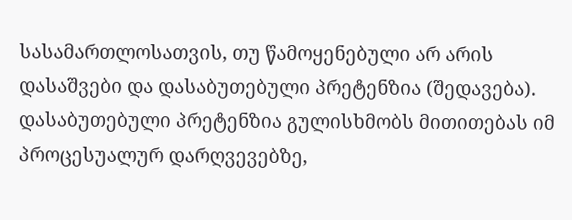სასამართლოსათვის, თუ წამოყენებული არ არის დასაშვები და დასაბუთებული პრეტენზია (შედავება). დასაბუთებული პრეტენზია გულისხმობს მითითებას იმ პროცესუალურ დარღვევებზე,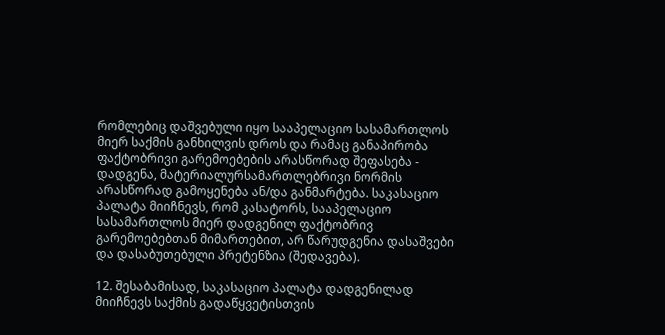რომლებიც დაშვებული იყო სააპელაციო სასამართლოს მიერ საქმის განხილვის დროს და რამაც განაპირობა ფაქტობრივი გარემოებების არასწორად შეფასება - დადგენა, მატერიალურსამართლებრივი ნორმის არასწორად გამოყენება ან/და განმარტება. საკასაციო პალატა მიიჩნევს, რომ კასატორს, სააპელაციო სასამართლოს მიერ დადგენილ ფაქტობრივ გარემოებებთან მიმართებით, არ წარუდგენია დასაშვები და დასაბუთებული პრეტენზია (შედავება).

12. შესაბამისად, საკასაციო პალატა დადგენილად მიიჩნევს საქმის გადაწყვეტისთვის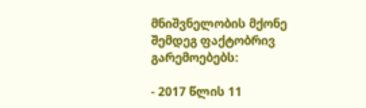მნიშვნელობის მქონე შემდეგ ფაქტობრივ გარემოებებს:

- 2017 წლის 11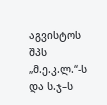აგვისტოს შპს „მ.ე.კ.ლ.“-ს და ს.ჯ–ს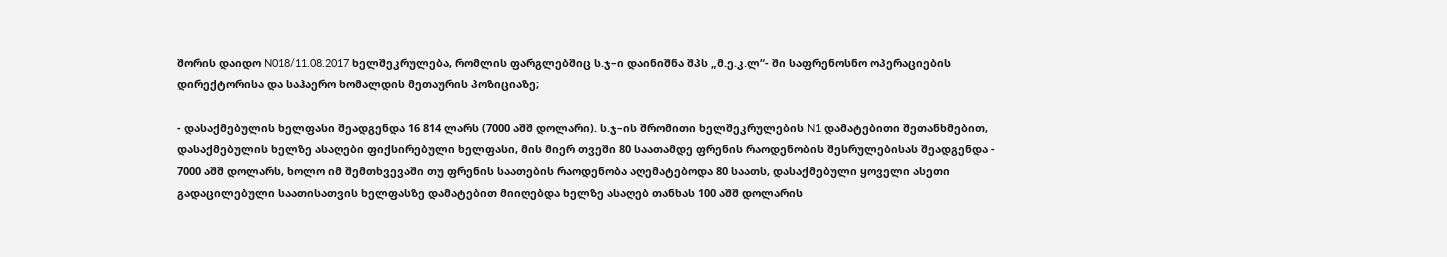შორის დაიდო N018/11.08.2017 ხელშეკრულება, რომლის ფარგლებშიც ს.ჯ–ი დაინიშნა შპს „მ.ე.კ.ლ“- ში საფრენოსნო ოპერაციების დირექტორისა და საჰაერო ხომალდის მეთაურის პოზიციაზე;

- დასაქმებულის ხელფასი შეადგენდა 16 814 ლარს (7000 აშშ დოლარი). ს.ჯ–ის შრომითი ხელშეკრულების N1 დამატებითი შეთანხმებით, დასაქმებულის ხელზე ასაღები ფიქსირებული ხელფასი, მის მიერ თვეში 80 საათამდე ფრენის რაოდენობის შესრულებისას შეადგენდა - 7000 აშშ დოლარს, ხოლო იმ შემთხვევაში თუ ფრენის საათების რაოდენობა აღემატებოდა 80 საათს, დასაქმებული ყოველი ასეთი გადაცილებული საათისათვის ხელფასზე დამატებით მიიღებდა ხელზე ასაღებ თანხას 100 აშშ დოლარის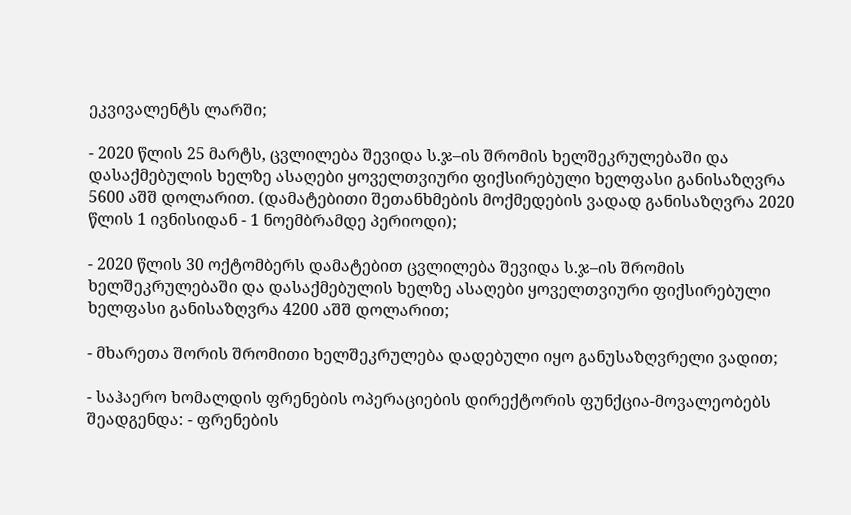ეკვივალენტს ლარში;

- 2020 წლის 25 მარტს, ცვლილება შევიდა ს.ჯ–ის შრომის ხელშეკრულებაში და დასაქმებულის ხელზე ასაღები ყოველთვიური ფიქსირებული ხელფასი განისაზღვრა 5600 აშშ დოლარით. (დამატებითი შეთანხმების მოქმედების ვადად განისაზღვრა 2020 წლის 1 ივნისიდან - 1 ნოემბრამდე პერიოდი);

- 2020 წლის 30 ოქტომბერს დამატებით ცვლილება შევიდა ს.ჯ–ის შრომის ხელშეკრულებაში და დასაქმებულის ხელზე ასაღები ყოველთვიური ფიქსირებული ხელფასი განისაზღვრა 4200 აშშ დოლარით;

- მხარეთა შორის შრომითი ხელშეკრულება დადებული იყო განუსაზღვრელი ვადით;

- საჰაერო ხომალდის ფრენების ოპერაციების დირექტორის ფუნქცია-მოვალეობებს შეადგენდა: - ფრენების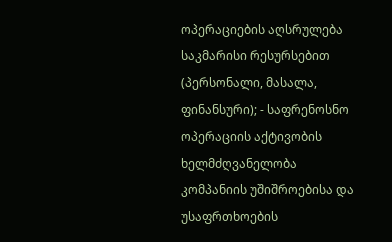ოპერაციების აღსრულება საკმარისი რესურსებით (პერსონალი, მასალა, ფინანსური); - საფრენოსნო ოპერაციის აქტივობის ხელმძღვანელობა კომპანიის უშიშროებისა და უსაფრთხოების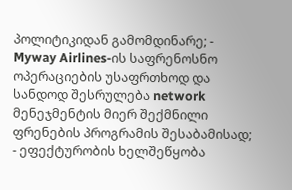პოლიტიკიდან გამომდინარე; - Myway Airlines-ის საფრენოსნო ოპერაციების უსაფრთხოდ და სანდოდ შესრულება network მენეჯმენტის მიერ შექმნილი ფრენების პროგრამის შესაბამისად; - ეფექტურობის ხელშეწყობა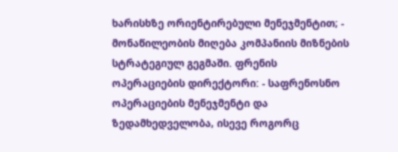ხარისხზე ორიენტირებული მენეჯმენტით; - მონაწილეობის მიღება კომპანიის მიზნების სტრატეგიულ გეგმაში. ფრენის ოპერაციების დირექტორი: - საფრენოსნო ოპერაციების მენეჯმენტი და ზედამხედველობა, ისევე როგორც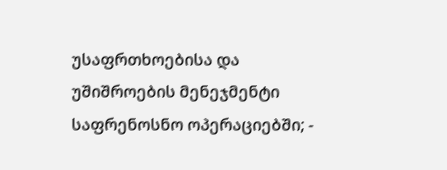უსაფრთხოებისა და უშიშროების მენეჯმენტი საფრენოსნო ოპერაციებში; -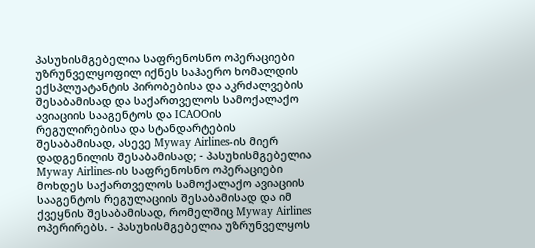პასუხისმგებელია საფრენოსნო ოპერაციები უზრუნველყოფილ იქნეს საჰაერო ხომალდის ექსპლუატანტის პირობებისა და აკრძალვების შესაბამისად და საქართველოს სამოქალაქო ავიაციის სააგენტოს და ICAOOის რეგულირებისა და სტანდარტების შესაბამისად, ასევე Myway Airlines-ის მიერ დადგენილის შესაბამისად; - პასუხისმგებელია Myway Airlines-ის საფრენოსნო ოპერაციები მოხდეს საქართველოს სამოქალაქო ავიაციის სააგენტოს რეგულაციის შესაბამისად და იმ ქვეყნის შესაბამისად, რომელშიც Myway Airlines ოპერირებს. - პასუხისმგებელია უზრუნველყოს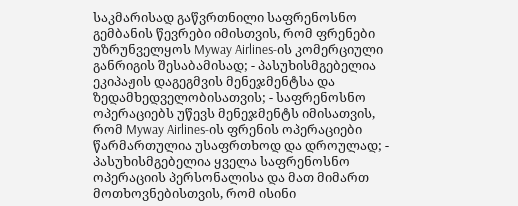საკმარისად გაწვრთნილი საფრენოსნო გემბანის წევრები იმისთვის, რომ ფრენები უზრუნველყოს Myway Airlines-ის კომერციული განრიგის შესაბამისად; - პასუხისმგებელია ეკიპაჟის დაგეგმვის მენეჯმენტსა და ზედამხედველობისათვის; - საფრენოსნო ოპერაციებს უწევს მენეჯმენტს იმისათვის, რომ Myway Airlines-ის ფრენის ოპერაციები წარმართულია უსაფრთხოდ და დროულად; - პასუხისმგებელია ყველა საფრენოსნო ოპერაციის პერსონალისა და მათ მიმართ მოთხოვნებისთვის, რომ ისინი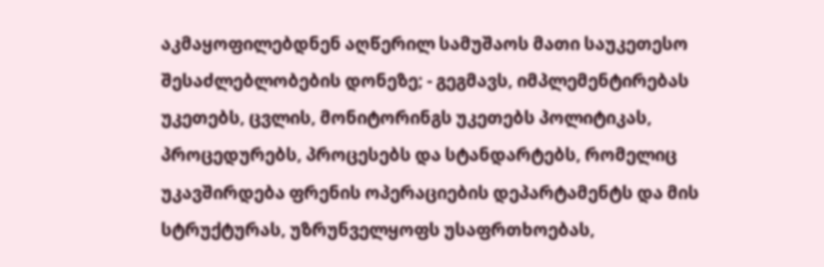აკმაყოფილებდნენ აღწერილ სამუშაოს მათი საუკეთესო შესაძლებლობების დონეზე; - გეგმავს, იმპლემენტირებას უკეთებს, ცვლის, მონიტორინგს უკეთებს პოლიტიკას, პროცედურებს, პროცესებს და სტანდარტებს, რომელიც უკავშირდება ფრენის ოპერაციების დეპარტამენტს და მის სტრუქტურას, უზრუნველყოფს უსაფრთხოებას,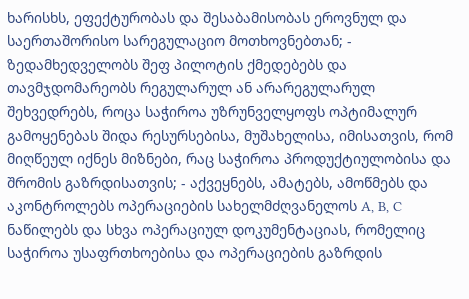ხარისხს, ეფექტურობას და შესაბამისობას ეროვნულ და საერთაშორისო სარეგულაციო მოთხოვნებთან; - ზედამხედველობს შეფ პილოტის ქმედებებს და თავმჯდომარეობს რეგულარულ ან არარეგულარულ შეხვედრებს, როცა საჭიროა უზრუნველყოფს ოპტიმალურ გამოყენებას შიდა რესურსებისა, მუშახელისა, იმისათვის, რომ მიღწეულ იქნეს მიზნები, რაც საჭიროა პროდუქტიულობისა და შრომის გაზრდისათვის; - აქვეყნებს, ამატებს, ამოწმებს და აკონტროლებს ოპერაციების სახელმძღვანელოს A, B, C ნაწილებს და სხვა ოპერაციულ დოკუმენტაციას, რომელიც საჭიროა უსაფრთხოებისა და ოპერაციების გაზრდის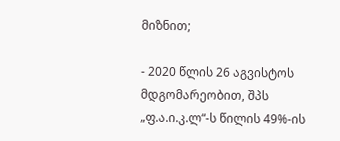მიზნით;

- 2020 წლის 26 აგვისტოს მდგომარეობით, შპს „ფ.ა.ი.კ.ლ“-ს წილის 49%-ის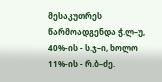მესაკუთრეს წარმოადგენდა ჭ.ლ–უ, 40%-ის - ს.ჯ–ი, ხოლო 11%-ის - რ.ბ–ძე.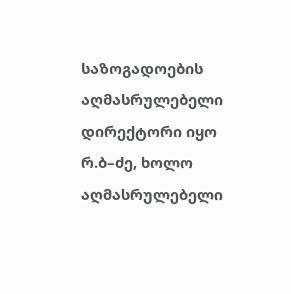საზოგადოების აღმასრულებელი დირექტორი იყო რ.ბ–ძე, ხოლო აღმასრულებელი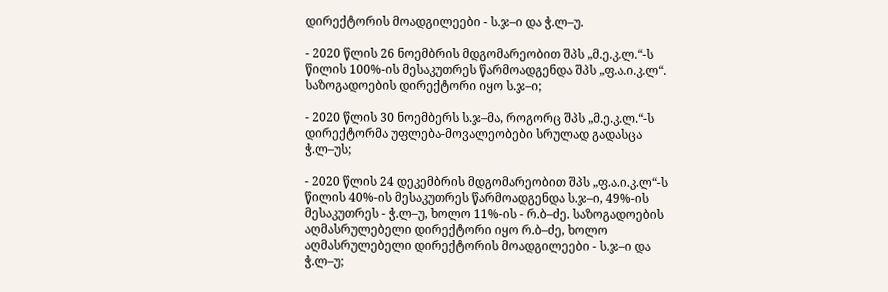დირექტორის მოადგილეები - ს.ჯ–ი და ჭ.ლ–უ.

- 2020 წლის 26 ნოემბრის მდგომარეობით შპს „მ.ე.კ.ლ.“-ს წილის 100%-ის მესაკუთრეს წარმოადგენდა შპს „ფ.ა.ი.კ.ლ“. საზოგადოების დირექტორი იყო ს.ჯ–ი;

- 2020 წლის 30 ნოემბერს ს.ჯ–მა, როგორც შპს „მ.ე.კ.ლ.“-ს დირექტორმა უფლება-მოვალეობები სრულად გადასცა ჭ.ლ–უს;

- 2020 წლის 24 დეკემბრის მდგომარეობით შპს „ფ.ა.ი.კ.ლ“-ს წილის 40%-ის მესაკუთრეს წარმოადგენდა ს.ჯ–ი, 49%-ის მესაკუთრეს - ჭ.ლ–უ, ხოლო 11%-ის - რ.ბ–ძე. საზოგადოების აღმასრულებელი დირექტორი იყო რ.ბ–ძე, ხოლო აღმასრულებელი დირექტორის მოადგილეები - ს.ჯ–ი და ჭ.ლ–უ;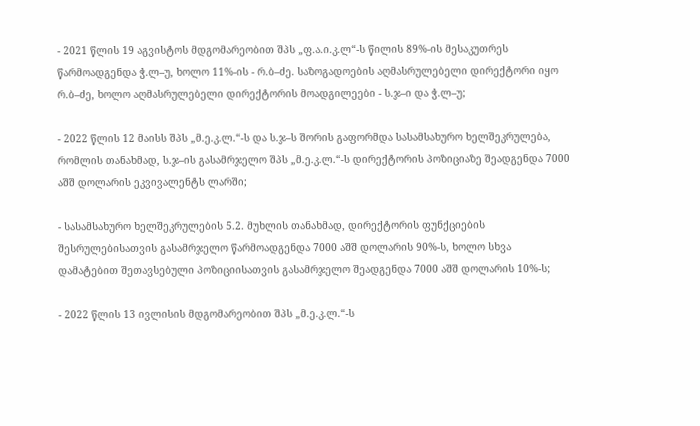- 2021 წლის 19 აგვისტოს მდგომარეობით შპს „ფ.ა.ი.კ.ლ“-ს წილის 89%-ის მესაკუთრეს წარმოადგენდა ჭ.ლ–უ, ხოლო 11%-ის - რ.ბ–ძე. საზოგადოების აღმასრულებელი დირექტორი იყო რ.ბ–ძე, ხოლო აღმასრულებელი დირექტორის მოადგილეები - ს.ჯ–ი და ჭ.ლ–უ;

- 2022 წლის 12 მაისს შპს „მ.ე.კ.ლ.“-ს და ს.ჯ–ს შორის გაფორმდა სასამსახურო ხელშეკრულება, რომლის თანახმად, ს.ჯ–ის გასამრჯელო შპს „მ.ე.კ.ლ.“-ს დირექტორის პოზიციაზე შეადგენდა 7000 აშშ დოლარის ეკვივალენტს ლარში;

- სასამსახურო ხელშეკრულების 5.2. მუხლის თანახმად, დირექტორის ფუნქციების შესრულებისათვის გასამრჯელო წარმოადგენდა 7000 აშშ დოლარის 90%-ს, ხოლო სხვა დამატებით შეთავსებული პოზიციისათვის გასამრჯელო შეადგენდა 7000 აშშ დოლარის 10%-ს;

- 2022 წლის 13 ივლისის მდგომარეობით შპს „მ.ე.კ.ლ.“-ს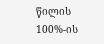წილის 100%-ის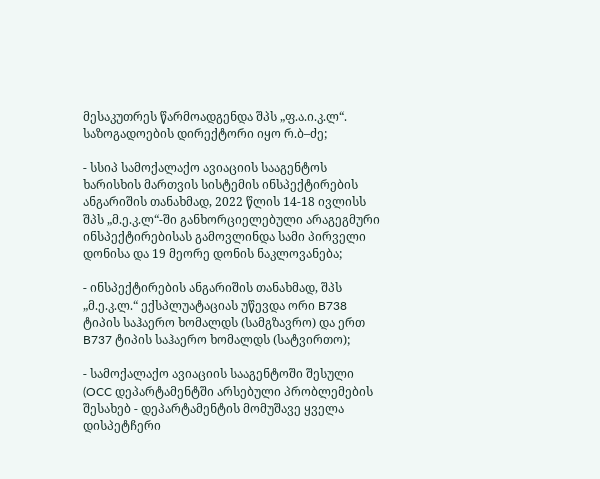მესაკუთრეს წარმოადგენდა შპს „ფ.ა.ი.კ.ლ“. საზოგადოების დირექტორი იყო რ.ბ–ძე;

- სსიპ სამოქალაქო ავიაციის სააგენტოს ხარისხის მართვის სისტემის ინსპექტირების ანგარიშის თანახმად, 2022 წლის 14-18 ივლისს შპს „მ.ე.კ.ლ“-ში განხორციელებული არაგეგმური ინსპექტირებისას გამოვლინდა სამი პირველი დონისა და 19 მეორე დონის ნაკლოვანება;

- ინსპექტირების ანგარიშის თანახმად, შპს „მ.ე.კ.ლ.“ ექსპლუატაციას უწევდა ორი B738 ტიპის საჰაერო ხომალდს (სამგზავრო) და ერთ B737 ტიპის საჰაერო ხომალდს (სატვირთო);

- სამოქალაქო ავიაციის სააგენტოში შესული (OCC დეპარტამენტში არსებული პრობლემების შესახებ - დეპარტამენტის მომუშავე ყველა დისპეტჩერი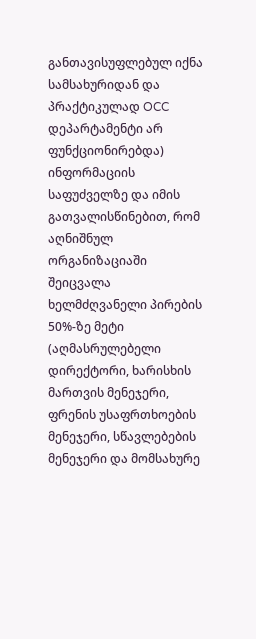განთავისუფლებულ იქნა სამსახურიდან და პრაქტიკულად OCC დეპარტამენტი არ ფუნქციონირებდა) ინფორმაციის საფუძველზე და იმის გათვალისწინებით, რომ აღნიშნულ ორგანიზაციაში შეიცვალა ხელმძღვანელი პირების 50%-ზე მეტი (აღმასრულებელი დირექტორი, ხარისხის მართვის მენეჯერი, ფრენის უსაფრთხოების მენეჯერი, სწავლებების მენეჯერი და მომსახურე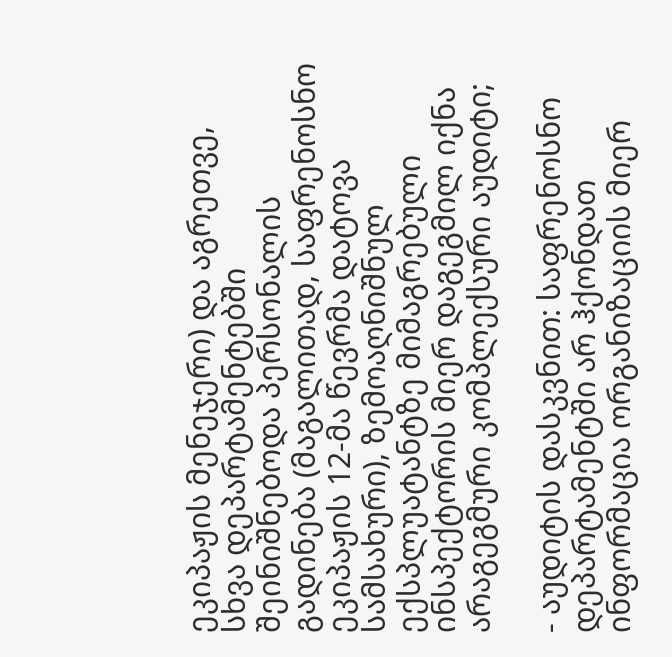ეკიპაჟის მენეჯერი) და აგრეთვე, სხვა დეპარტამენტებში შეინიშნებოდა პერსონალის გადინება (მაგალითად, საფრენოსნო ეკიპაჟის 12-მა წევრმა დატოვა სამსახური), ზემოაღნიშნულ ექსპლუატანტზე მიმაგრებული ინსპექტორის მიერ დაგეგმილ იქნა არაგეგმური კომპლექსური აუდიტი;

- აუდიტის დასკვნით: საფრენოსნო დეპარტამენტში არ ჰქონდათ ინფორმაცია ორგანიზაციის მიერ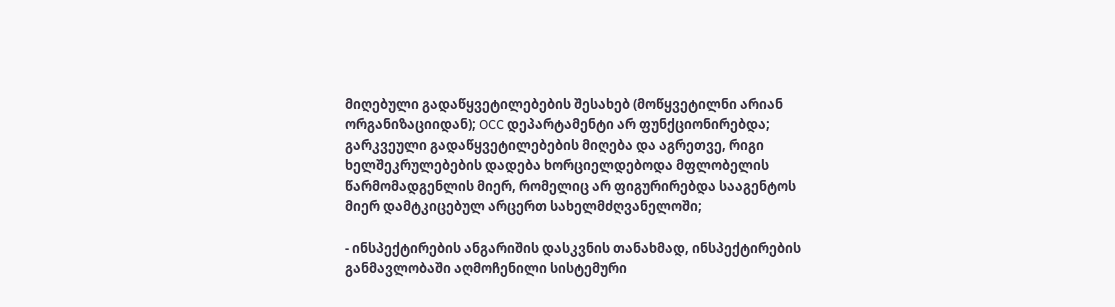მიღებული გადაწყვეტილებების შესახებ (მოწყვეტილნი არიან ორგანიზაციიდან); OCC დეპარტამენტი არ ფუნქციონირებდა; გარკვეული გადაწყვეტილებების მიღება და აგრეთვე, რიგი ხელშეკრულებების დადება ხორციელდებოდა მფლობელის წარმომადგენლის მიერ, რომელიც არ ფიგურირებდა სააგენტოს მიერ დამტკიცებულ არცერთ სახელმძღვანელოში;

- ინსპექტირების ანგარიშის დასკვნის თანახმად, ინსპექტირების განმავლობაში აღმოჩენილი სისტემური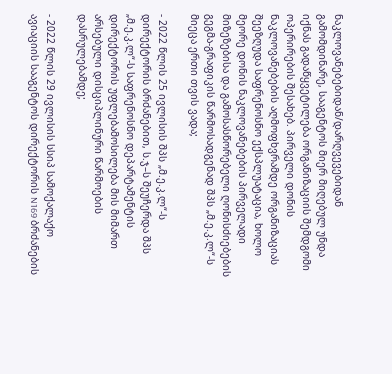ნაკლოვანებებიდან/დარღვევებიდან გამომდინარე, სააგენტოს მიერ მიღებულ უნდა იქნას გადაწყვეტილება ორგანიზაციის შემდგომი ოპერირების შესახებ. პირველი დონის ნაკლოვანებების აღმოფხვრამდე ორგანიზაციას შეეზღუდა საფრენოსნო ექსპლუატაცია, ხოლო მეორე დონის ნაკლოვანებების პირველადი მიზეზებისა და გამოსასწორებელი ღონისძიებების გეგმა-გრაფიკის წარმოსადგენად შპს „მ.ე.კ.ლ“-ს მიეცა ერთი თვის ვადა;

- 2022 წლის 25 ივლისის შპს „მ.ე.კ.ლ“-ს დირექტორის ბრძანებით, ს.ჯ–ს შეუჩერდა შპს „მ.ე.კ.ლ“-ს საფრენოსნო დეპარტამენტის დირექტორის უფლებამოსილება მის მიმართ არსებული დისციპლინური წარმოების დასრულებამდე;

- 2022 წლის 29 ივლისის სსიპ სამოქალაქო ავიაციის სააგენტოს დირექტორის N169 ბრძანების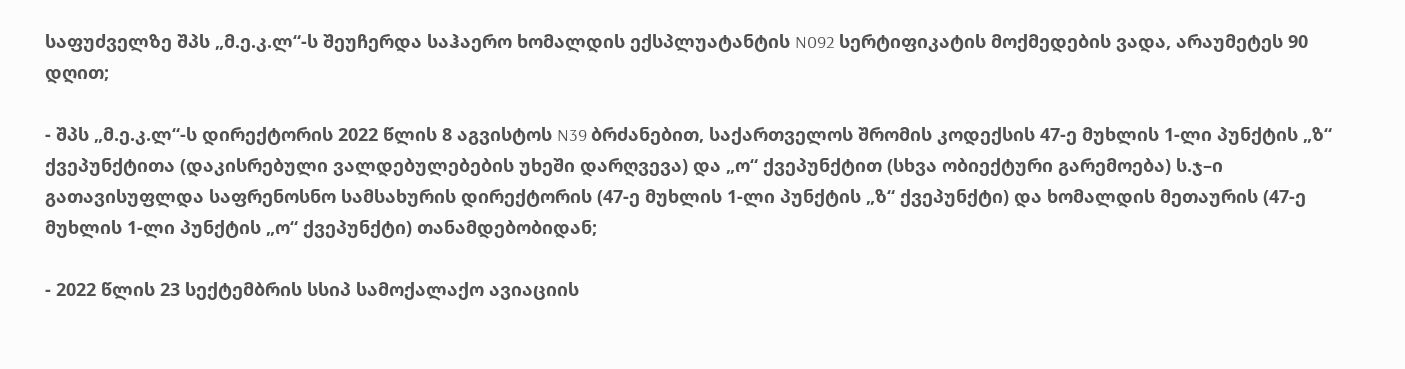საფუძველზე შპს „მ.ე.კ.ლ“-ს შეუჩერდა საჰაერო ხომალდის ექსპლუატანტის N092 სერტიფიკატის მოქმედების ვადა, არაუმეტეს 90 დღით;

- შპს „მ.ე.კ.ლ“-ს დირექტორის 2022 წლის 8 აგვისტოს N39 ბრძანებით, საქართველოს შრომის კოდექსის 47-ე მუხლის 1-ლი პუნქტის „ზ“ ქვეპუნქტითა (დაკისრებული ვალდებულებების უხეში დარღვევა) და „ო“ ქვეპუნქტით (სხვა ობიექტური გარემოება) ს.ჯ–ი გათავისუფლდა საფრენოსნო სამსახურის დირექტორის (47-ე მუხლის 1-ლი პუნქტის „ზ“ ქვეპუნქტი) და ხომალდის მეთაურის (47-ე მუხლის 1-ლი პუნქტის „ო“ ქვეპუნქტი) თანამდებობიდან;

- 2022 წლის 23 სექტემბრის სსიპ სამოქალაქო ავიაციის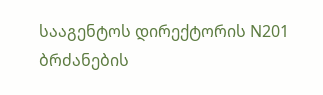სააგენტოს დირექტორის N201 ბრძანების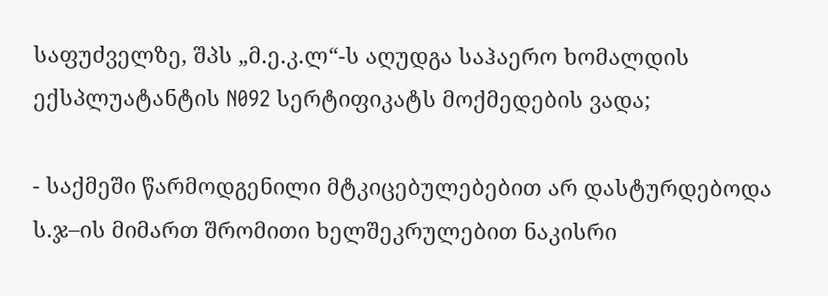საფუძველზე, შპს „მ.ე.კ.ლ“-ს აღუდგა საჰაერო ხომალდის ექსპლუატანტის N092 სერტიფიკატს მოქმედების ვადა;

- საქმეში წარმოდგენილი მტკიცებულებებით არ დასტურდებოდა ს.ჯ–ის მიმართ შრომითი ხელშეკრულებით ნაკისრი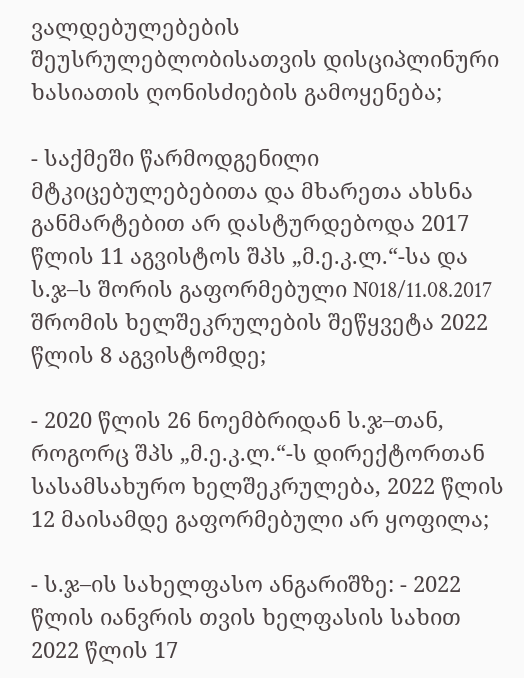ვალდებულებების შეუსრულებლობისათვის დისციპლინური ხასიათის ღონისძიების გამოყენება;

- საქმეში წარმოდგენილი მტკიცებულებებითა და მხარეთა ახსნა განმარტებით არ დასტურდებოდა 2017 წლის 11 აგვისტოს შპს „მ.ე.კ.ლ.“-სა და ს.ჯ–ს შორის გაფორმებული N018/11.08.2017 შრომის ხელშეკრულების შეწყვეტა 2022 წლის 8 აგვისტომდე;

- 2020 წლის 26 ნოემბრიდან ს.ჯ–თან, როგორც შპს „მ.ე.კ.ლ.“-ს დირექტორთან სასამსახურო ხელშეკრულება, 2022 წლის 12 მაისამდე გაფორმებული არ ყოფილა;

- ს.ჯ–ის სახელფასო ანგარიშზე: - 2022 წლის იანვრის თვის ხელფასის სახით 2022 წლის 17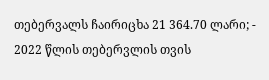თებერვალს ჩაირიცხა 21 364.70 ლარი; - 2022 წლის თებერვლის თვის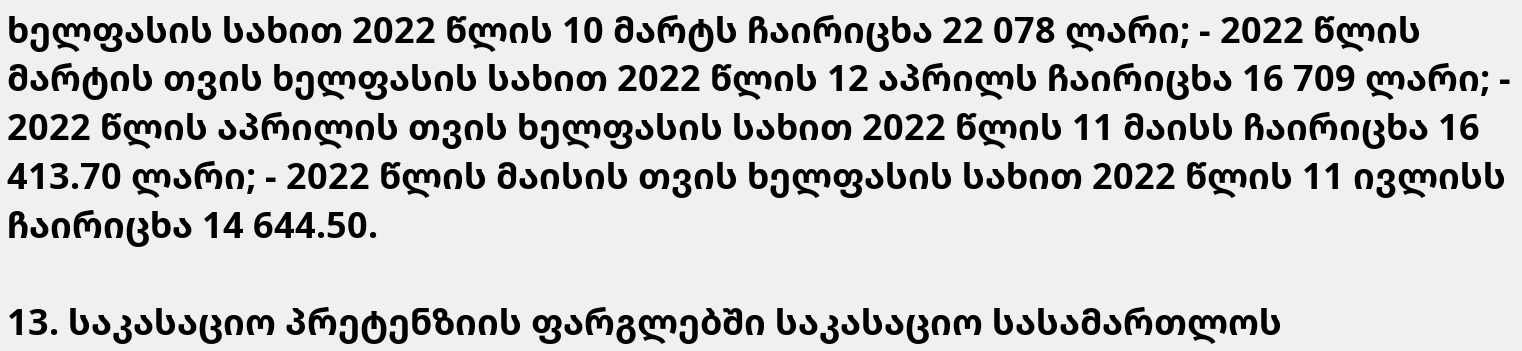ხელფასის სახით 2022 წლის 10 მარტს ჩაირიცხა 22 078 ლარი; - 2022 წლის მარტის თვის ხელფასის სახით 2022 წლის 12 აპრილს ჩაირიცხა 16 709 ლარი; - 2022 წლის აპრილის თვის ხელფასის სახით 2022 წლის 11 მაისს ჩაირიცხა 16 413.70 ლარი; - 2022 წლის მაისის თვის ხელფასის სახით 2022 წლის 11 ივლისს ჩაირიცხა 14 644.50.

13. საკასაციო პრეტენზიის ფარგლებში საკასაციო სასამართლოს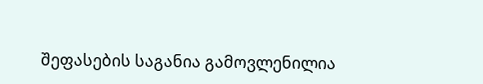შეფასების საგანია გამოვლენილია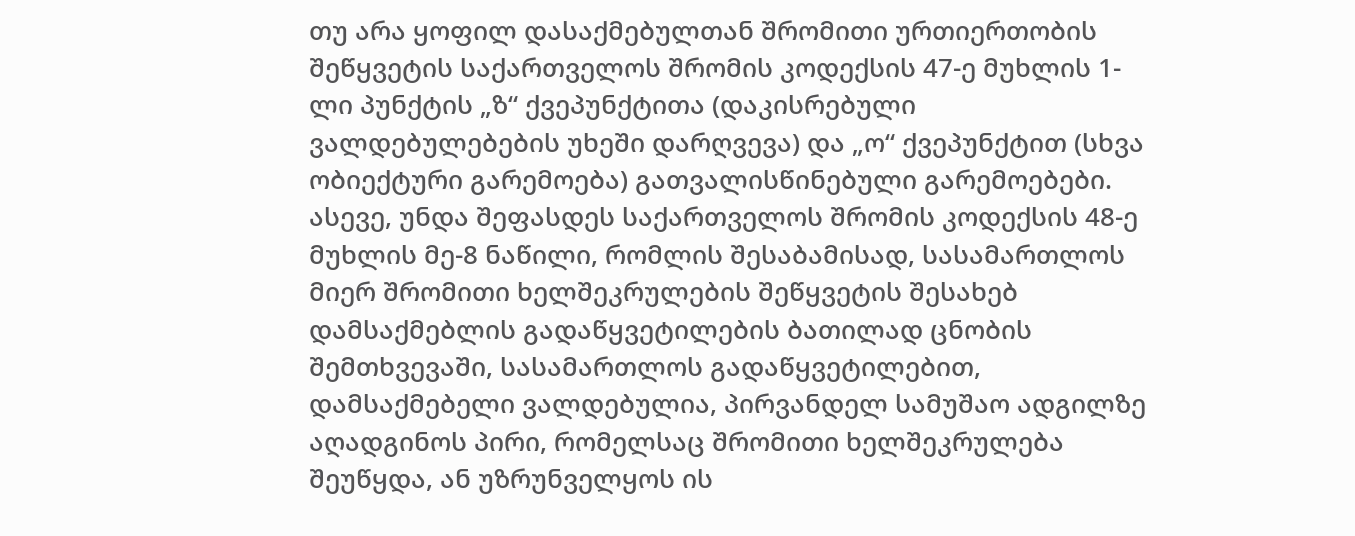თუ არა ყოფილ დასაქმებულთან შრომითი ურთიერთობის შეწყვეტის საქართველოს შრომის კოდექსის 47-ე მუხლის 1-ლი პუნქტის „ზ“ ქვეპუნქტითა (დაკისრებული ვალდებულებების უხეში დარღვევა) და „ო“ ქვეპუნქტით (სხვა ობიექტური გარემოება) გათვალისწინებული გარემოებები. ასევე, უნდა შეფასდეს საქართველოს შრომის კოდექსის 48-ე მუხლის მე-8 ნაწილი, რომლის შესაბამისად, სასამართლოს მიერ შრომითი ხელშეკრულების შეწყვეტის შესახებ დამსაქმებლის გადაწყვეტილების ბათილად ცნობის შემთხვევაში, სასამართლოს გადაწყვეტილებით, დამსაქმებელი ვალდებულია, პირვანდელ სამუშაო ადგილზე აღადგინოს პირი, რომელსაც შრომითი ხელშეკრულება შეუწყდა, ან უზრუნველყოს ის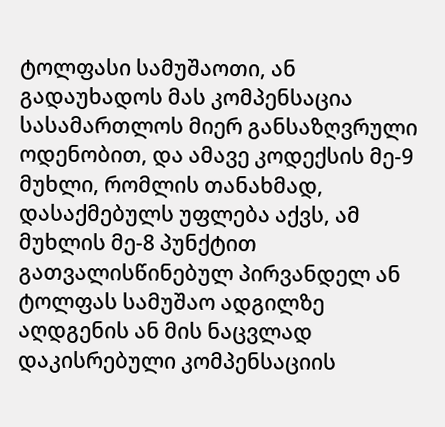ტოლფასი სამუშაოთი, ან გადაუხადოს მას კომპენსაცია სასამართლოს მიერ განსაზღვრული ოდენობით, და ამავე კოდექსის მე-9 მუხლი, რომლის თანახმად, დასაქმებულს უფლება აქვს, ამ მუხლის მე-8 პუნქტით გათვალისწინებულ პირვანდელ ან ტოლფას სამუშაო ადგილზე აღდგენის ან მის ნაცვლად დაკისრებული კომპენსაციის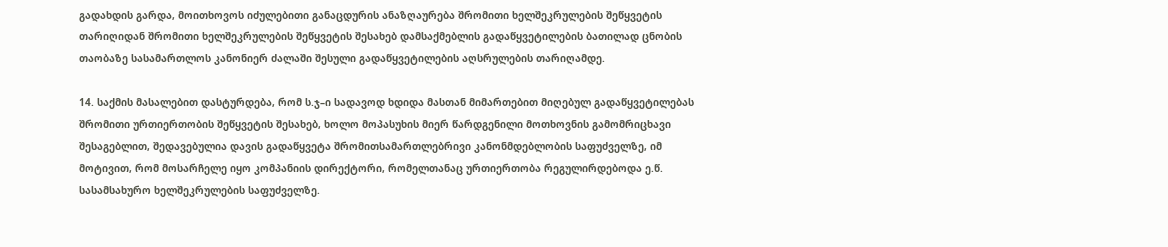გადახდის გარდა, მოითხოვოს იძულებითი განაცდურის ანაზღაურება შრომითი ხელშეკრულების შეწყვეტის თარიღიდან შრომითი ხელშეკრულების შეწყვეტის შესახებ დამსაქმებლის გადაწყვეტილების ბათილად ცნობის თაობაზე სასამართლოს კანონიერ ძალაში შესული გადაწყვეტილების აღსრულების თარიღამდე.

14. საქმის მასალებით დასტურდება, რომ ს.ჯ–ი სადავოდ ხდიდა მასთან მიმართებით მიღებულ გადაწყვეტილებას შრომითი ურთიერთობის შეწყვეტის შესახებ, ხოლო მოპასუხის მიერ წარდგენილი მოთხოვნის გამომრიცხავი შესაგებლით, შედავებულია დავის გადაწყვეტა შრომითსამართლებრივი კანონმდებლობის საფუძველზე, იმ მოტივით, რომ მოსარჩელე იყო კომპანიის დირექტორი, რომელთანაც ურთიერთობა რეგულირდებოდა ე.წ. სასამსახურო ხელშეკრულების საფუძველზე.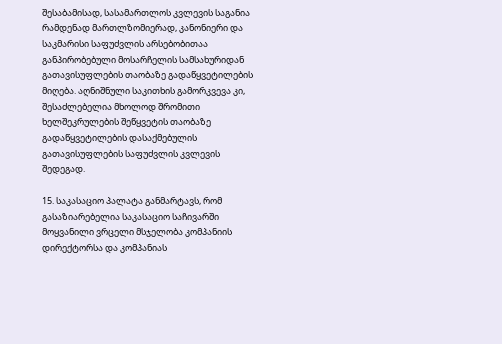შესაბამისად, სასამართლოს კვლევის საგანია რამდენად მართლზომიერად, კანონიერი და საკმარისი საფუძვლის არსებობითაა განპირობებული მოსარჩელის სამსახურიდან გათავისუფლების თაობაზე გადაწყვეტილების მიღება. აღნიშნული საკითხის გამორკვევა კი, შესაძლებელია მხოლოდ შრომითი ხელშეკრულების შეწყვეტის თაობაზე გადაწყვეტილების დასაქმებულის გათავისუფლების საფუძვლის კვლევის შედეგად.

15. საკასაციო პალატა განმარტავს, რომ გასაზიარებელია საკასაციო საჩივარში მოყვანილი ვრცელი მსჯელობა კომპანიის დირექტორსა და კომპანიას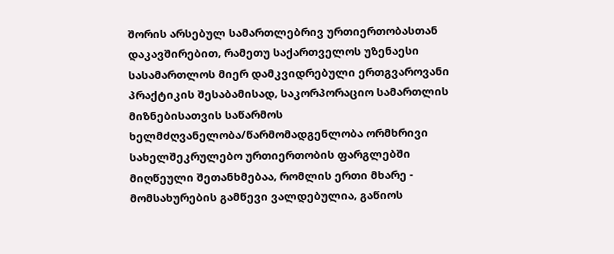შორის არსებულ სამართლებრივ ურთიერთობასთან დაკავშირებით, რამეთუ საქართველოს უზენაესი სასამართლოს მიერ დამკვიდრებული ერთგვაროვანი პრაქტიკის შესაბამისად, საკორპორაციო სამართლის მიზნებისათვის საწარმოს ხელმძღვანელობა/წარმომადგენლობა ორმხრივი სახელშეკრულებო ურთიერთობის ფარგლებში მიღწეული შეთანხმებაა, რომლის ერთი მხარე - მომსახურების გამწევი ვალდებულია, გაწიოს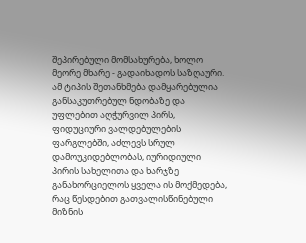შეპირებული მომსახურება, ხოლო მეორე მხარე - გადაიხადოს საზღაური. ამ ტიპის შეთანხმება დამყარებულია განსაკუთრებულ ნდობაზე და უფლებით აღჭურვილ პირს, ფიდუციური ვალდებულების ფარგლებში, აძლევს სრულ დამოუკიდებლობას, იურიდიული პირის სახელითა და ხარჯზე განახორციელოს ყველა ის მოქმედება, რაც წესდებით გათვალისწინებული მიზნის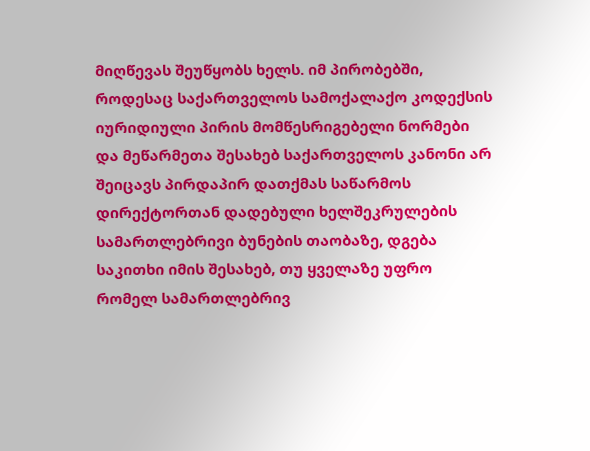მიღწევას შეუწყობს ხელს. იმ პირობებში, როდესაც საქართველოს სამოქალაქო კოდექსის იურიდიული პირის მომწესრიგებელი ნორმები და მეწარმეთა შესახებ საქართველოს კანონი არ შეიცავს პირდაპირ დათქმას საწარმოს დირექტორთან დადებული ხელშეკრულების სამართლებრივი ბუნების თაობაზე, დგება საკითხი იმის შესახებ, თუ ყველაზე უფრო რომელ სამართლებრივ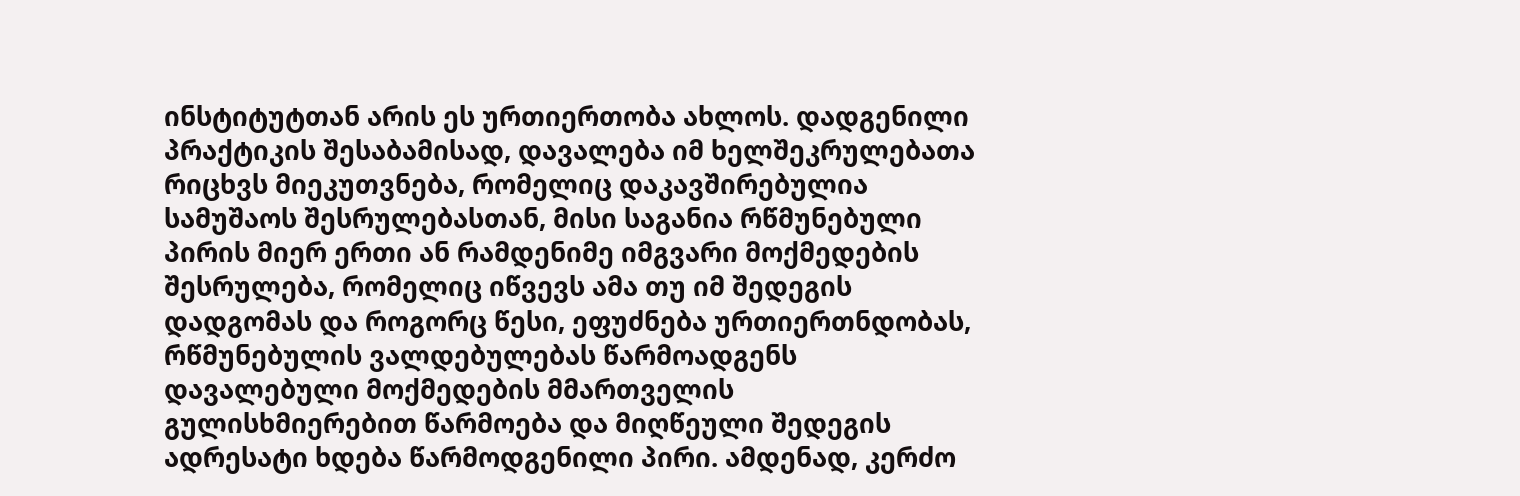ინსტიტუტთან არის ეს ურთიერთობა ახლოს. დადგენილი პრაქტიკის შესაბამისად, დავალება იმ ხელშეკრულებათა რიცხვს მიეკუთვნება, რომელიც დაკავშირებულია სამუშაოს შესრულებასთან, მისი საგანია რწმუნებული პირის მიერ ერთი ან რამდენიმე იმგვარი მოქმედების შესრულება, რომელიც იწვევს ამა თუ იმ შედეგის დადგომას და როგორც წესი, ეფუძნება ურთიერთნდობას, რწმუნებულის ვალდებულებას წარმოადგენს დავალებული მოქმედების მმართველის გულისხმიერებით წარმოება და მიღწეული შედეგის ადრესატი ხდება წარმოდგენილი პირი. ამდენად, კერძო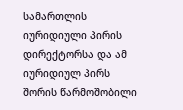სამართლის იურიდიული პირის დირექტორსა და ამ იურიდიულ პირს შორის წარმოშობილი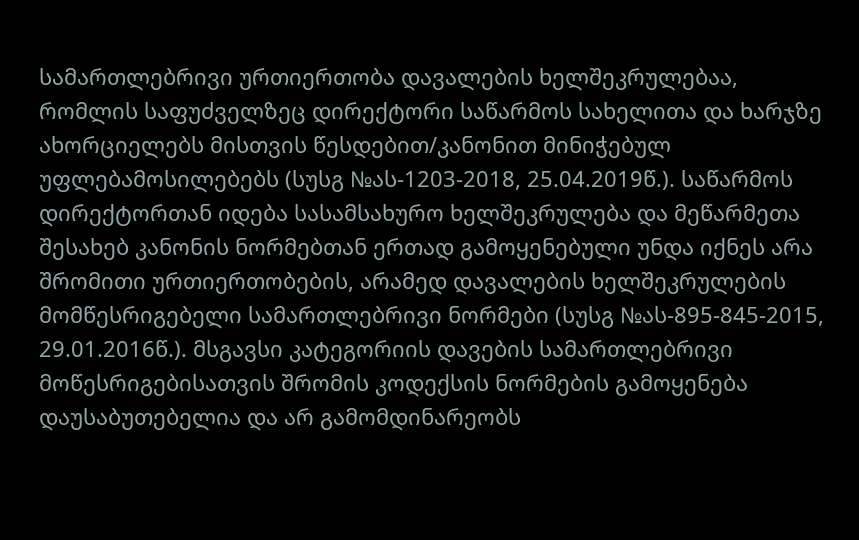სამართლებრივი ურთიერთობა დავალების ხელშეკრულებაა, რომლის საფუძველზეც დირექტორი საწარმოს სახელითა და ხარჯზე ახორციელებს მისთვის წესდებით/კანონით მინიჭებულ უფლებამოსილებებს (სუსგ №ას-1203-2018, 25.04.2019წ.). საწარმოს დირექტორთან იდება სასამსახურო ხელშეკრულება და მეწარმეთა შესახებ კანონის ნორმებთან ერთად გამოყენებული უნდა იქნეს არა შრომითი ურთიერთობების, არამედ დავალების ხელშეკრულების მომწესრიგებელი სამართლებრივი ნორმები (სუსგ №ას-895-845-2015, 29.01.2016წ.). მსგავსი კატეგორიის დავების სამართლებრივი მოწესრიგებისათვის შრომის კოდექსის ნორმების გამოყენება დაუსაბუთებელია და არ გამომდინარეობს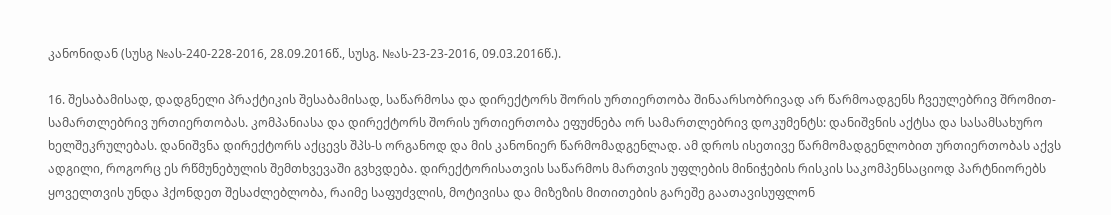კანონიდან (სუსგ №ას-240-228-2016, 28.09.2016წ., სუსგ. №ას-23-23-2016, 09.03.2016წ.).

16. შესაბამისად, დადგნელი პრაქტიკის შესაბამისად, საწარმოსა და დირექტორს შორის ურთიერთობა შინაარსობრივად არ წარმოადგენს ჩვეულებრივ შრომით-სამართლებრივ ურთიერთობას. კომპანიასა და დირექტორს შორის ურთიერთობა ეფუძნება ორ სამართლებრივ დოკუმენტს: დანიშვნის აქტსა და სასამსახურო ხელშეკრულებას. დანიშვნა დირექტორს აქცევს შპს-ს ორგანოდ და მის კანონიერ წარმომადგენლად. ამ დროს ისეთივე წარმომადგენლობით ურთიერთობას აქვს ადგილი, როგორც ეს რწმუნებულის შემთხვევაში გვხვდება. დირექტორისათვის საწარმოს მართვის უფლების მინიჭების რისკის საკომპენსაციოდ პარტნიორებს ყოველთვის უნდა ჰქონდეთ შესაძლებლობა, რაიმე საფუძვლის, მოტივისა და მიზეზის მითითების გარეშე გაათავისუფლონ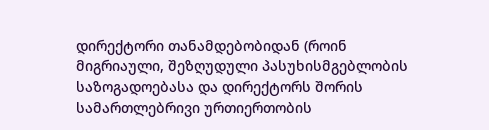დირექტორი თანამდებობიდან (როინ მიგრიაული, შეზღუდული პასუხისმგებლობის საზოგადოებასა და დირექტორს შორის სამართლებრივი ურთიერთობის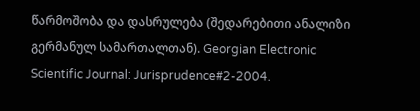წარმოშობა და დასრულება (შედარებითი ანალიზი გერმანულ სამართალთან). Georgian Electronic Scientific Journal: Jurisprudence#2-2004.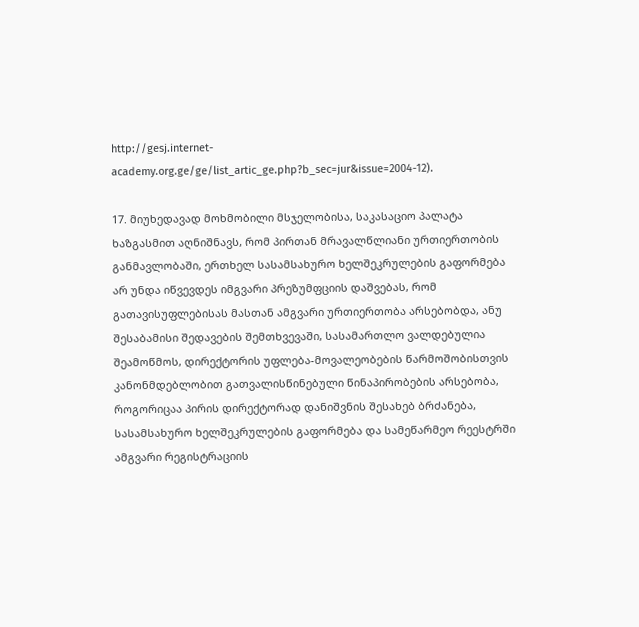http://gesj.internet-academy.org.ge/ge/list_artic_ge.php?b_sec=jur&issue=2004-12).

17. მიუხედავად მოხმობილი მსჯელობისა, საკასაციო პალატა ხაზგასმით აღნიშნავს, რომ პირთან მრავალწლიანი ურთიერთობის განმავლობაში, ერთხელ სასამსახურო ხელშეკრულების გაფორმება არ უნდა იწვევდეს იმგვარი პრეზუმფციის დაშვებას, რომ გათავისუფლებისას მასთან ამგვარი ურთიერთობა არსებობდა, ანუ შესაბამისი შედავების შემთხვევაში, სასამართლო ვალდებულია შეამოწმოს, დირექტორის უფლება-მოვალეობების წარმოშობისთვის კანონმდებლობით გათვალისწინებული წინაპირობების არსებობა, როგორიცაა პირის დირექტორად დანიშვნის შესახებ ბრძანება, სასამსახურო ხელშეკრულების გაფორმება და სამეწარმეო რეესტრში ამგვარი რეგისტრაციის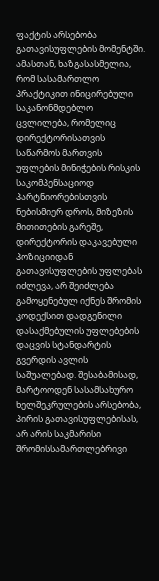ფაქტის არსებობა გათავისუფლების მომენტში. ამასთან, ხაზგასასმელია, რომ სასამართლო პრაქტიკით ინიცირებული საკანონმდებლო ცვლილება, რომელიც დირექტორისათვის საწარმოს მართვის უფლების მინიჭების რისკის საკომპენსაციოდ პარტნიორებისთვის ნებისმიერ დროს, მიზეზის მითითების გარეშე, დირექტორის დაკავებული პოზიციიდან გათავისუფლების უფლებას იძლევა, არ შეიძლება გამოყენებულ იქნეს შრომის კოდექსით დადგენილი დასაქმებულის უფლებების დაცვის სტანდარტის გვერდის ავლის საშუალებად. შესაბამისად, მარტოოდენ სასამსახურო ხელშეკრულების არსებობა, პირის გათავისუფლებისას, არ არის საკმარისი შრომისსამართლებრივი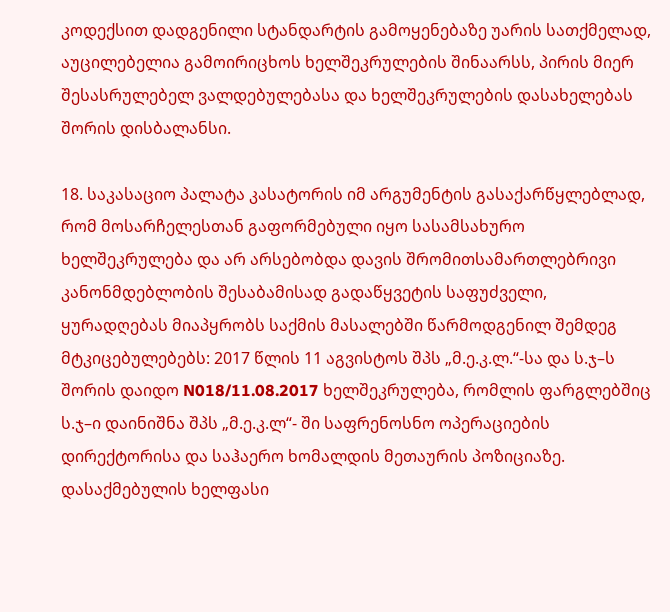კოდექსით დადგენილი სტანდარტის გამოყენებაზე უარის სათქმელად, აუცილებელია გამოირიცხოს ხელშეკრულების შინაარსს, პირის მიერ შესასრულებელ ვალდებულებასა და ხელშეკრულების დასახელებას შორის დისბალანსი.

18. საკასაციო პალატა კასატორის იმ არგუმენტის გასაქარწყლებლად, რომ მოსარჩელესთან გაფორმებული იყო სასამსახურო ხელშეკრულება და არ არსებობდა დავის შრომითსამართლებრივი კანონმდებლობის შესაბამისად გადაწყვეტის საფუძველი, ყურადღებას მიაპყრობს საქმის მასალებში წარმოდგენილ შემდეგ მტკიცებულებებს: 2017 წლის 11 აგვისტოს შპს „მ.ე.კ.ლ.“-სა და ს.ჯ–ს შორის დაიდო N018/11.08.2017 ხელშეკრულება, რომლის ფარგლებშიც ს.ჯ–ი დაინიშნა შპს „მ.ე.კ.ლ“- ში საფრენოსნო ოპერაციების დირექტორისა და საჰაერო ხომალდის მეთაურის პოზიციაზე. დასაქმებულის ხელფასი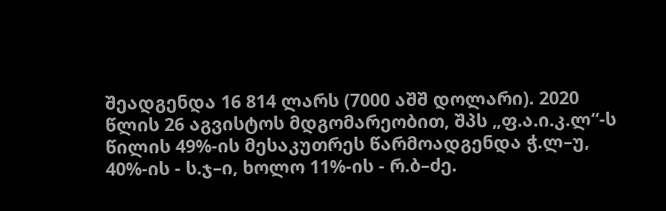შეადგენდა 16 814 ლარს (7000 აშშ დოლარი). 2020 წლის 26 აგვისტოს მდგომარეობით, შპს „ფ.ა.ი.კ.ლ“-ს წილის 49%-ის მესაკუთრეს წარმოადგენდა ჭ.ლ–უ, 40%-ის - ს.ჯ–ი, ხოლო 11%-ის - რ.ბ–ძე.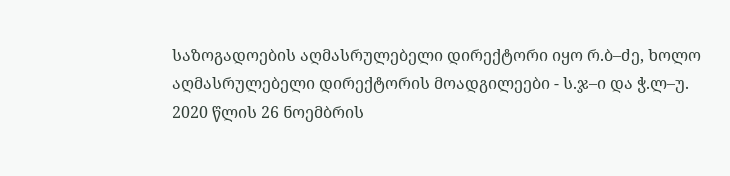საზოგადოების აღმასრულებელი დირექტორი იყო რ.ბ–ძე, ხოლო აღმასრულებელი დირექტორის მოადგილეები - ს.ჯ–ი და ჭ.ლ–უ. 2020 წლის 26 ნოემბრის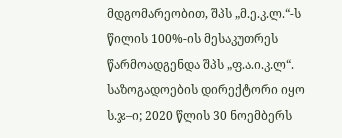მდგომარეობით, შპს „მ.ე.კ.ლ.“-ს წილის 100%-ის მესაკუთრეს წარმოადგენდა შპს „ფ.ა.ი.კ.ლ“. საზოგადოების დირექტორი იყო ს.ჯ–ი; 2020 წლის 30 ნოემბერს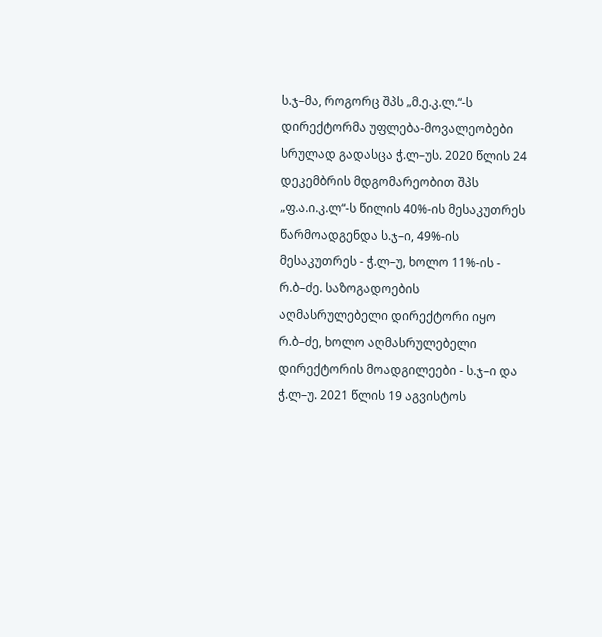ს.ჯ–მა, როგორც შპს „მ.ე.კ.ლ.“-ს დირექტორმა უფლება-მოვალეობები სრულად გადასცა ჭ.ლ–უს. 2020 წლის 24 დეკემბრის მდგომარეობით შპს „ფ.ა.ი.კ.ლ“-ს წილის 40%-ის მესაკუთრეს წარმოადგენდა ს.ჯ–ი, 49%-ის მესაკუთრეს - ჭ.ლ–უ, ხოლო 11%-ის - რ.ბ–ძე. საზოგადოების აღმასრულებელი დირექტორი იყო რ.ბ–ძე, ხოლო აღმასრულებელი დირექტორის მოადგილეები - ს.ჯ–ი და ჭ.ლ–უ. 2021 წლის 19 აგვისტოს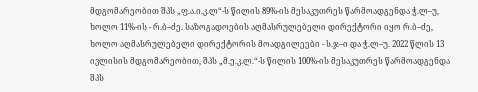მდგომარეობით შპს „ფ.ა.ი.კ.ლ“-ს წილის 89%-ის მესაკუთრეს წარმოადგენდა ჭ.ლ–უ, ხოლო 11%-ის - რ.ბ–ძე. საზოგადოების აღმასრულებელი დირექტორი იყო რ.ბ–ძე, ხოლო აღმასრულებელი დირექტორის მოადგილეები - ს.ჯ–ი და ჭ.ლ–უ. 2022 წლის 13 ივლისის მდგომარეობით, შპს „მ.ე.კ.ლ.“-ს წილის 100%-ის მესაკუთრეს წარმოადგენდა შპს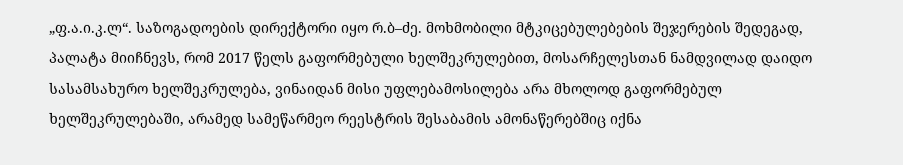„ფ.ა.ი.კ.ლ“. საზოგადოების დირექტორი იყო რ.ბ–ძე. მოხმობილი მტკიცებულებების შეჯერების შედეგად, პალატა მიიჩნევს, რომ 2017 წელს გაფორმებული ხელშეკრულებით, მოსარჩელესთან ნამდვილად დაიდო სასამსახურო ხელშეკრულება, ვინაიდან მისი უფლებამოსილება არა მხოლოდ გაფორმებულ ხელშეკრულებაში, არამედ სამეწარმეო რეესტრის შესაბამის ამონაწერებშიც იქნა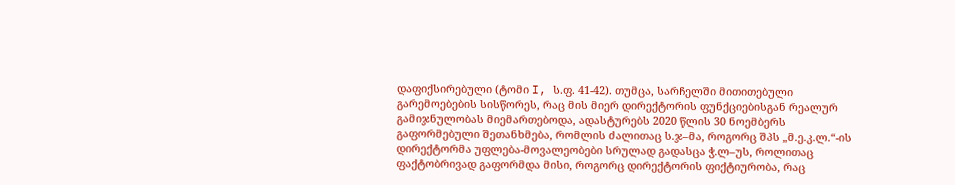დაფიქსირებული (ტომი I, ს.ფ. 41-42). თუმცა, სარჩელში მითითებული გარემოებების სისწორეს, რაც მის მიერ დირექტორის ფუნქციებისგან რეალურ გამიჯნულობას მიემართებოდა, ადასტურებს 2020 წლის 30 ნოემბერს გაფორმებული შეთანხმება, რომლის ძალითაც ს.ჯ–მა, როგორც შპს „მ.ე.კ.ლ.“-ის დირექტორმა უფლება-მოვალეობები სრულად გადასცა ჭ.ლ–უს, როლითაც ფაქტობრივად გაფორმდა მისი, როგორც დირექტორის ფიქტიურობა, რაც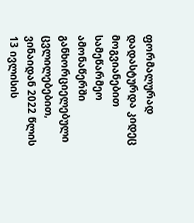ფორმალურად დადასტურდა კიდეც მოგვიანებით სამეწარმეო ამონაწერში განხორციელებული ცვლილებებით, ვინაიდან 2022 წლის 13 ივლისის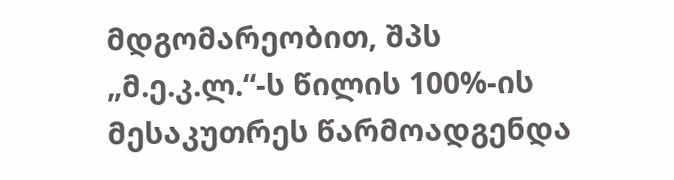მდგომარეობით, შპს „მ.ე.კ.ლ.“-ს წილის 100%-ის მესაკუთრეს წარმოადგენდა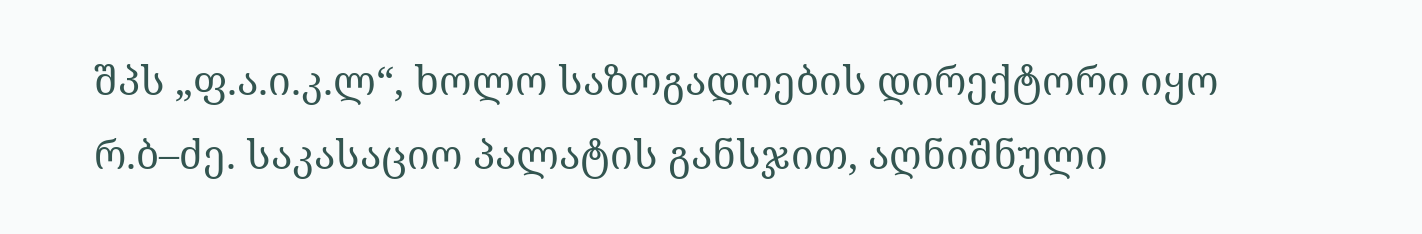შპს „ფ.ა.ი.კ.ლ“, ხოლო საზოგადოების დირექტორი იყო რ.ბ–ძე. საკასაციო პალატის განსჯით, აღნიშნული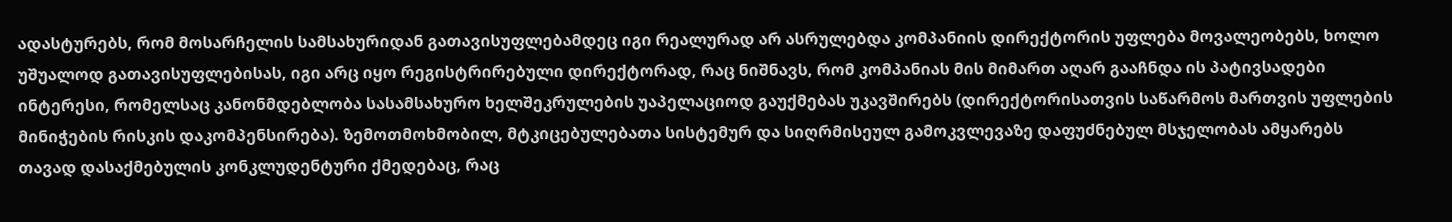ადასტურებს, რომ მოსარჩელის სამსახურიდან გათავისუფლებამდეც იგი რეალურად არ ასრულებდა კომპანიის დირექტორის უფლება მოვალეობებს, ხოლო უშუალოდ გათავისუფლებისას, იგი არც იყო რეგისტრირებული დირექტორად, რაც ნიშნავს, რომ კომპანიას მის მიმართ აღარ გააჩნდა ის პატივსადები ინტერესი, რომელსაც კანონმდებლობა სასამსახურო ხელშეკრულების უაპელაციოდ გაუქმებას უკავშირებს (დირექტორისათვის საწარმოს მართვის უფლების მინიჭების რისკის დაკომპენსირება). ზემოთმოხმობილ, მტკიცებულებათა სისტემურ და სიღრმისეულ გამოკვლევაზე დაფუძნებულ მსჯელობას ამყარებს თავად დასაქმებულის კონკლუდენტური ქმედებაც, რაც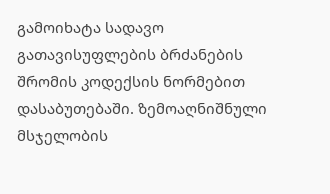გამოიხატა სადავო გათავისუფლების ბრძანების შრომის კოდექსის ნორმებით დასაბუთებაში. ზემოაღნიშნული მსჯელობის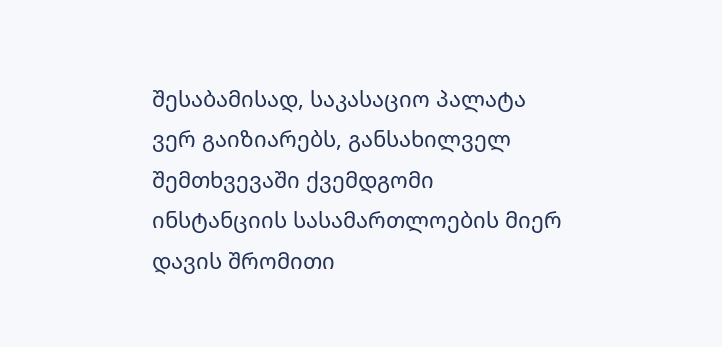შესაბამისად, საკასაციო პალატა ვერ გაიზიარებს, განსახილველ შემთხვევაში ქვემდგომი ინსტანციის სასამართლოების მიერ დავის შრომითი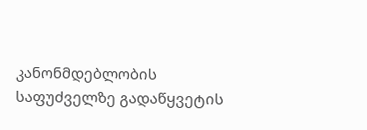კანონმდებლობის საფუძველზე გადაწყვეტის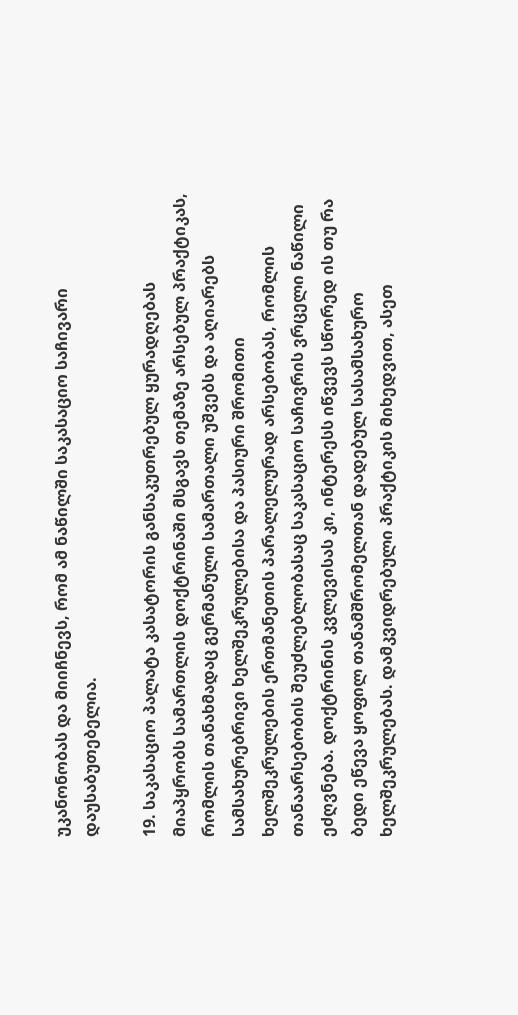უკანონობას და მიიჩნევს, რომ ამ ნაწილში საკასაციო საჩივარი დაუსაბუთებელია.

19. საკასაციო პალატა კასატორის განსაკუთრებულ ყურადღებას მიაპყრობს სამართლის დოქტრინაში მსგავს თემაზე არსებულ პრაქტიკას, რომლის თანახმადაც გერმანული სამართალი უშვებს და აღიარებს სამსახურებრივი ხელშეკრულებისა და პასიური შრომითი ხელშეკრულების ერთმანეთის პარალელურად არსებობას, რომლის თანაარსებობის შეუძლებლობასაც საკასაციო საჩივრის ვრცელი ნაწილი ეძღვნება. დოქტრინის კვლევისას კი, ინტერესს იწვევს სწორედ ის თუ რა ბედი ეწევა ყოფილ თანამშრომელთან დადებულ სასამსახურო ხელშეკრულებას. დამკვიდრებული პრაქტიკის მიხედვით, ასეთ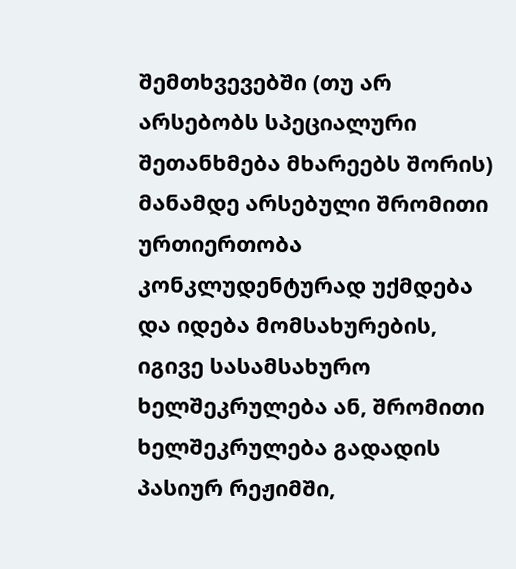შემთხვევებში (თუ არ არსებობს სპეციალური შეთანხმება მხარეებს შორის) მანამდე არსებული შრომითი ურთიერთობა კონკლუდენტურად უქმდება და იდება მომსახურების, იგივე სასამსახურო ხელშეკრულება ან, შრომითი ხელშეკრულება გადადის პასიურ რეჟიმში,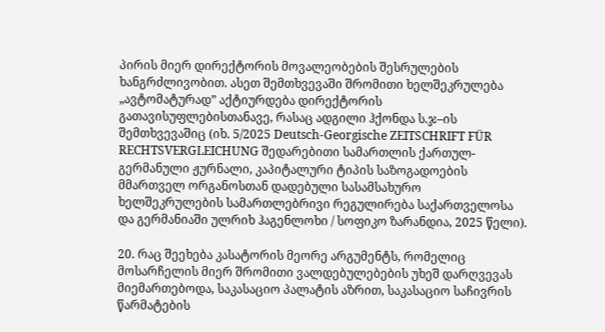პირის მიერ დირექტორის მოვალეობების შესრულების ხანგრძლივობით. ასეთ შემთხვევაში შრომითი ხელშეკრულება „ავტომატურად” აქტიურდება დირექტორის გათავისუფლებისთანავე, რასაც ადგილი ჰქონდა ს.ჯ–ის შემთხვევაშიც (იხ. 5/2025 Deutsch-Georgische ZEITSCHRIFT FÜR RECHTSVERGLEICHUNG შედარებითი სამართლის ქართულ-გერმანული ჟურნალი, კაპიტალური ტიპის საზოგადოების მმართველ ორგანოსთან დადებული სასამსახურო ხელშეკრულების სამართლებრივი რეგულირება საქართველოსა და გერმანიაში ულრიხ ჰაგენლოხი / სოფიკო ზარანდია, 2025 წელი).

20. რაც შეეხება კასატორის მეორე არგუმენტს, რომელიც მოსარჩელის მიერ შრომითი ვალდებულებების უხეშ დარღვევას მიემართებოდა, საკასაციო პალატის აზრით, საკასაციო საჩივრის წარმატების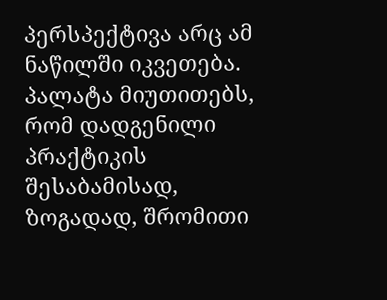პერსპექტივა არც ამ ნაწილში იკვეთება. პალატა მიუთითებს, რომ დადგენილი პრაქტიკის შესაბამისად, ზოგადად, შრომითი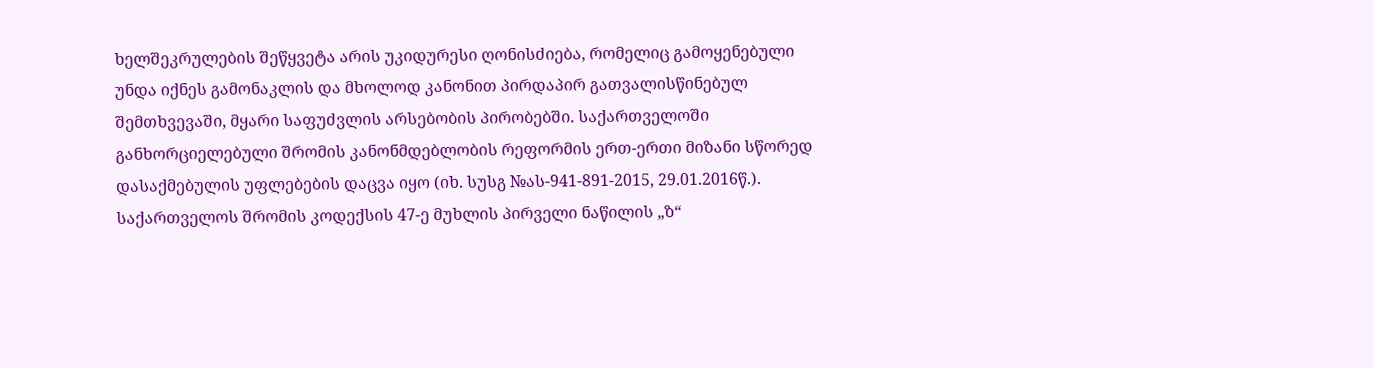ხელშეკრულების შეწყვეტა არის უკიდურესი ღონისძიება, რომელიც გამოყენებული უნდა იქნეს გამონაკლის და მხოლოდ კანონით პირდაპირ გათვალისწინებულ შემთხვევაში, მყარი საფუძვლის არსებობის პირობებში. საქართველოში განხორციელებული შრომის კანონმდებლობის რეფორმის ერთ-ერთი მიზანი სწორედ დასაქმებულის უფლებების დაცვა იყო (იხ. სუსგ №ას-941-891-2015, 29.01.2016წ.). საქართველოს შრომის კოდექსის 47-ე მუხლის პირველი ნაწილის „ზ“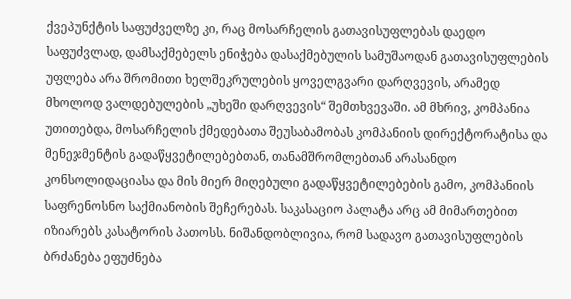ქვეპუნქტის საფუძველზე კი, რაც მოსარჩელის გათავისუფლებას დაედო საფუძვლად, დამსაქმებელს ენიჭება დასაქმებულის სამუშაოდან გათავისუფლების უფლება არა შრომითი ხელშეკრულების ყოველგვარი დარღვევის, არამედ მხოლოდ ვალდებულების „უხეში დარღვევის“ შემთხვევაში. ამ მხრივ, კომპანია უთითებდა, მოსარჩელის ქმედებათა შეუსაბამობას კომპანიის დირექტორატისა და მენეჯმენტის გადაწყვეტილებებთან, თანამშრომლებთან არასანდო კონსოლიდაციასა და მის მიერ მიღებული გადაწყვეტილებების გამო, კომპანიის საფრენოსნო საქმიანობის შეჩერებას. საკასაციო პალატა არც ამ მიმართებით იზიარებს კასატორის პათოსს. ნიშანდობლივია, რომ სადავო გათავისუფლების ბრძანება ეფუძნება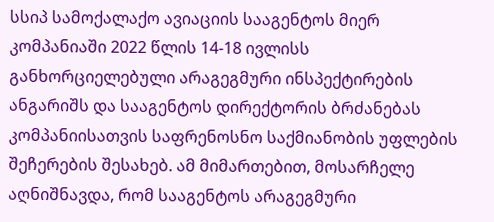სსიპ სამოქალაქო ავიაციის სააგენტოს მიერ კომპანიაში 2022 წლის 14-18 ივლისს განხორციელებული არაგეგმური ინსპექტირების ანგარიშს და სააგენტოს დირექტორის ბრძანებას კომპანიისათვის საფრენოსნო საქმიანობის უფლების შეჩერების შესახებ. ამ მიმართებით, მოსარჩელე აღნიშნავდა, რომ სააგენტოს არაგეგმური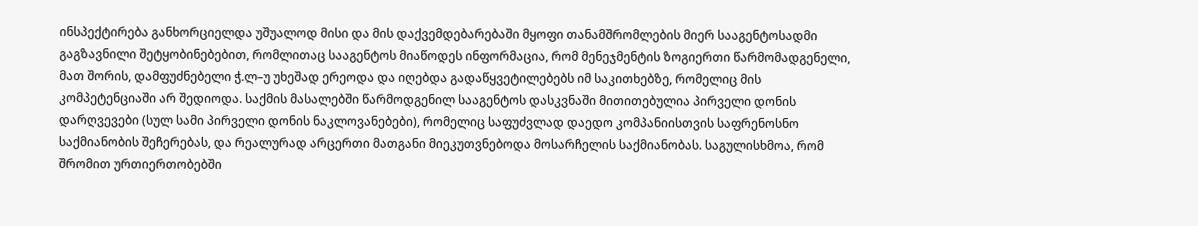ინსპექტირება განხორციელდა უშუალოდ მისი და მის დაქვემდებარებაში მყოფი თანამშრომლების მიერ სააგენტოსადმი გაგზავნილი შეტყობინებებით, რომლითაც სააგენტოს მიაწოდეს ინფორმაცია, რომ მენეჯმენტის ზოგიერთი წარმომადგენელი, მათ შორის, დამფუძნებელი ჭ.ლ–უ უხეშად ერეოდა და იღებდა გადაწყვეტილებებს იმ საკითხებზე, რომელიც მის კომპეტენციაში არ შედიოდა. საქმის მასალებში წარმოდგენილ სააგენტოს დასკვნაში მითითებულია პირველი დონის დარღვევები (სულ სამი პირველი დონის ნაკლოვანებები), რომელიც საფუძვლად დაედო კომპანიისთვის საფრენოსნო საქმიანობის შეჩერებას, და რეალურად არცერთი მათგანი მიეკუთვნებოდა მოსარჩელის საქმიანობას. საგულისხმოა, რომ შრომით ურთიერთობებში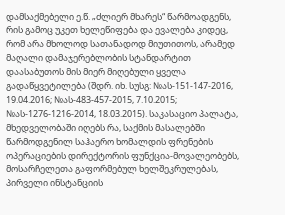დამსაქმებელი ე.წ. „ძლიერ მხარეს“ წარმოადგენს, რის გამოც უკეთ ხელეწიფება და ევალება კიდეც, რომ არა მხოლოდ სათანადოდ მიუთითოს, არამედ მაღალი დამაჯერებლობის სტანდარტით დაასაბუთოს მის მიერ მიღებული ყველა გადაწყვეტილება (შდრ. იხ. სუსგ: №ას-151-147-2016, 19.04.2016; №ას-483-457-2015, 7.10.2015; №ას-1276-1216-2014, 18.03.2015). საკასაციო პალატა, მხედველობაში იღებს რა, საქმის მასალებში წარმოდგენილ საჰაერო ხომალდის ფრენების ოპერაციების დირექტორის ფუნქცია-მოვალეობებს, მოსარჩელეთა გაფორმებულ ხელშეკრულებას, პირველი ინსტანციის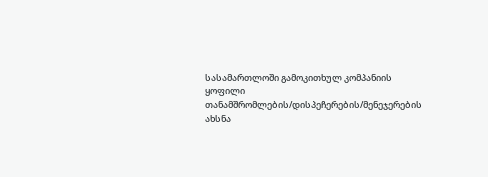სასამართლოში გამოკითხულ კომპანიის ყოფილი თანამშრომლების/დისპეჩერების/მენეჯერების ახსნა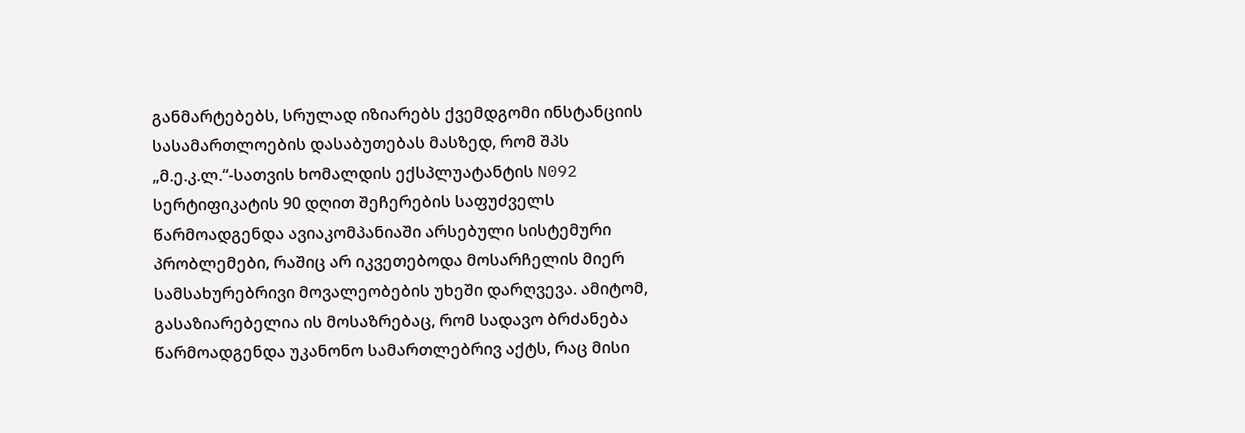განმარტებებს, სრულად იზიარებს ქვემდგომი ინსტანციის სასამართლოების დასაბუთებას მასზედ, რომ შპს „მ.ე.კ.ლ.“-სათვის ხომალდის ექსპლუატანტის N092 სერტიფიკატის 90 დღით შეჩერების საფუძველს წარმოადგენდა ავიაკომპანიაში არსებული სისტემური პრობლემები, რაშიც არ იკვეთებოდა მოსარჩელის მიერ სამსახურებრივი მოვალეობების უხეში დარღვევა. ამიტომ, გასაზიარებელია ის მოსაზრებაც, რომ სადავო ბრძანება წარმოადგენდა უკანონო სამართლებრივ აქტს, რაც მისი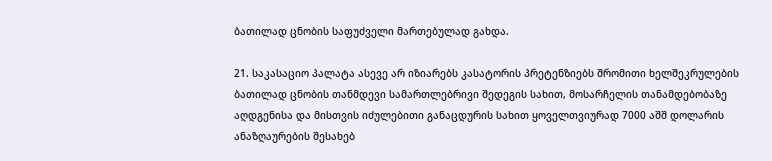ბათილად ცნობის საფუძველი მართებულად გახდა.

21. საკასაციო პალატა ასევე არ იზიარებს კასატორის პრეტენზიებს შრომითი ხელშეკრულების ბათილად ცნობის თანმდევი სამართლებრივი შედეგის სახით, მოსარჩელის თანამდებობაზე აღდგენისა და მისთვის იძულებითი განაცდურის სახით ყოველთვიურად 7000 აშშ დოლარის ანაზღაურების შესახებ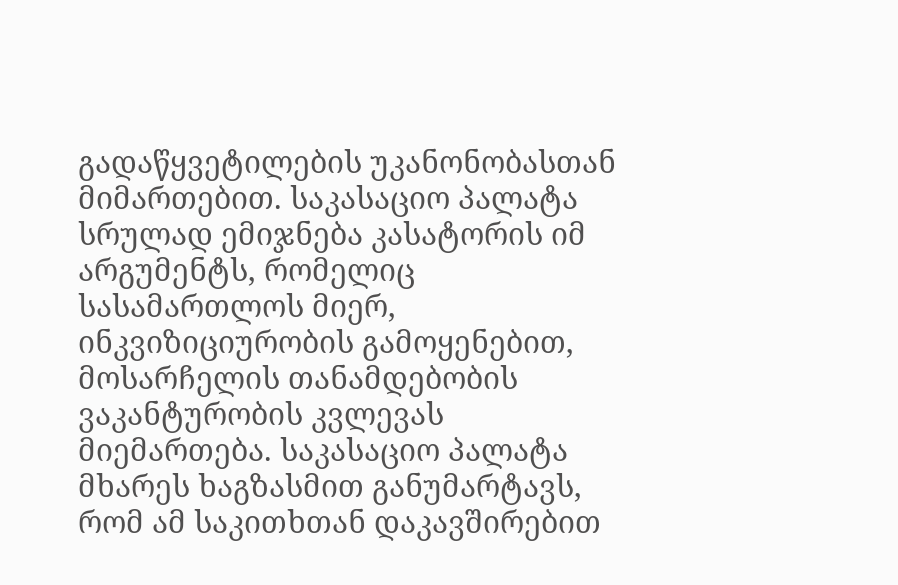გადაწყვეტილების უკანონობასთან მიმართებით. საკასაციო პალატა სრულად ემიჯნება კასატორის იმ არგუმენტს, რომელიც სასამართლოს მიერ, ინკვიზიციურობის გამოყენებით, მოსარჩელის თანამდებობის ვაკანტურობის კვლევას მიემართება. საკასაციო პალატა მხარეს ხაგზასმით განუმარტავს, რომ ამ საკითხთან დაკავშირებით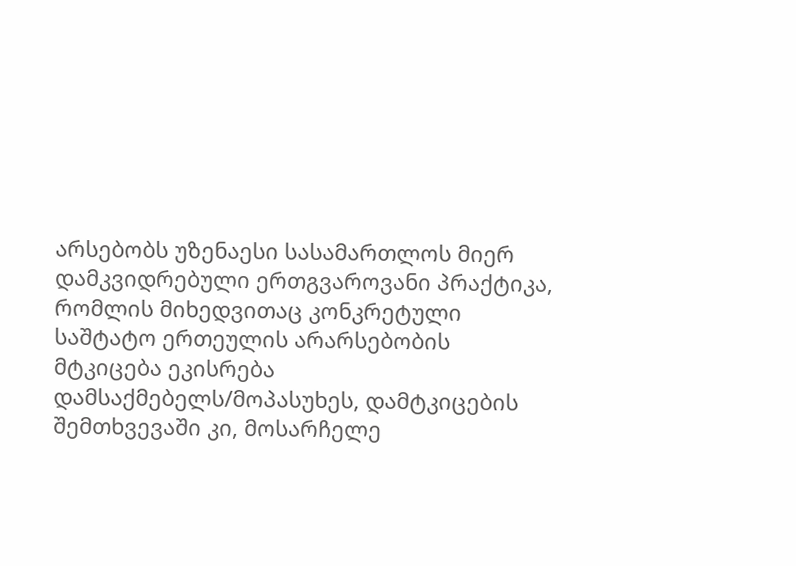არსებობს უზენაესი სასამართლოს მიერ დამკვიდრებული ერთგვაროვანი პრაქტიკა, რომლის მიხედვითაც კონკრეტული საშტატო ერთეულის არარსებობის მტკიცება ეკისრება დამსაქმებელს/მოპასუხეს, დამტკიცების შემთხვევაში კი, მოსარჩელე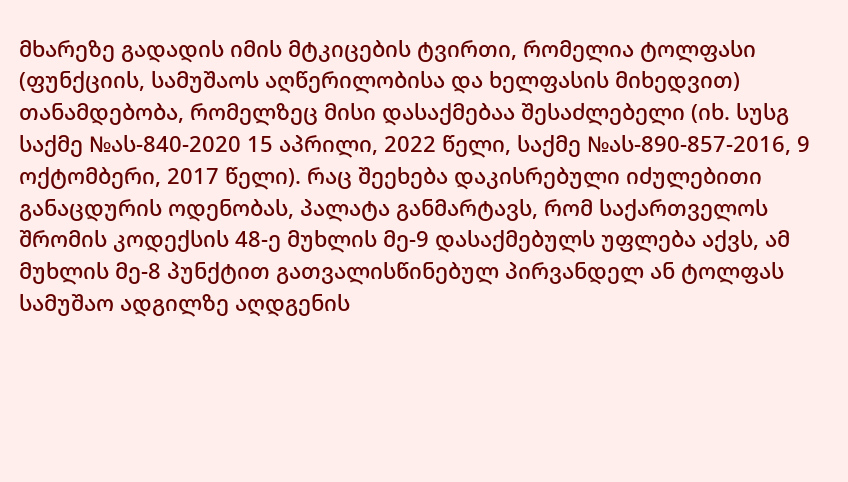მხარეზე გადადის იმის მტკიცების ტვირთი, რომელია ტოლფასი (ფუნქციის, სამუშაოს აღწერილობისა და ხელფასის მიხედვით) თანამდებობა, რომელზეც მისი დასაქმებაა შესაძლებელი (იხ. სუსგ საქმე №ას-840-2020 15 აპრილი, 2022 წელი, საქმე №ას-890-857-2016, 9 ოქტომბერი, 2017 წელი). რაც შეეხება დაკისრებული იძულებითი განაცდურის ოდენობას, პალატა განმარტავს, რომ საქართველოს შრომის კოდექსის 48-ე მუხლის მე-9 დასაქმებულს უფლება აქვს, ამ მუხლის მე-8 პუნქტით გათვალისწინებულ პირვანდელ ან ტოლფას სამუშაო ადგილზე აღდგენის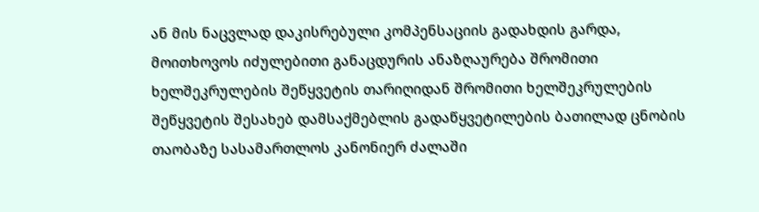ან მის ნაცვლად დაკისრებული კომპენსაციის გადახდის გარდა, მოითხოვოს იძულებითი განაცდურის ანაზღაურება შრომითი ხელშეკრულების შეწყვეტის თარიღიდან შრომითი ხელშეკრულების შეწყვეტის შესახებ დამსაქმებლის გადაწყვეტილების ბათილად ცნობის თაობაზე სასამართლოს კანონიერ ძალაში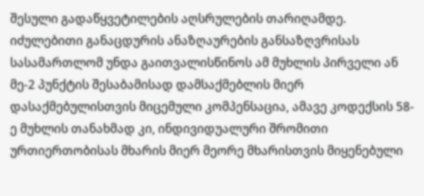შესული გადაწყვეტილების აღსრულების თარიღამდე. იძულებითი განაცდურის ანაზღაურების განსაზღვრისას სასამართლომ უნდა გაითვალისწინოს ამ მუხლის პირველი ან მე-2 პუნქტის შესაბამისად დამსაქმებლის მიერ დასაქმებულისთვის მიცემული კომპენსაცია, ამავე კოდექსის 58-ე მუხლის თანახმად კი, ინდივიდუალური შრომითი ურთიერთობისას მხარის მიერ მეორე მხარისთვის მიყენებული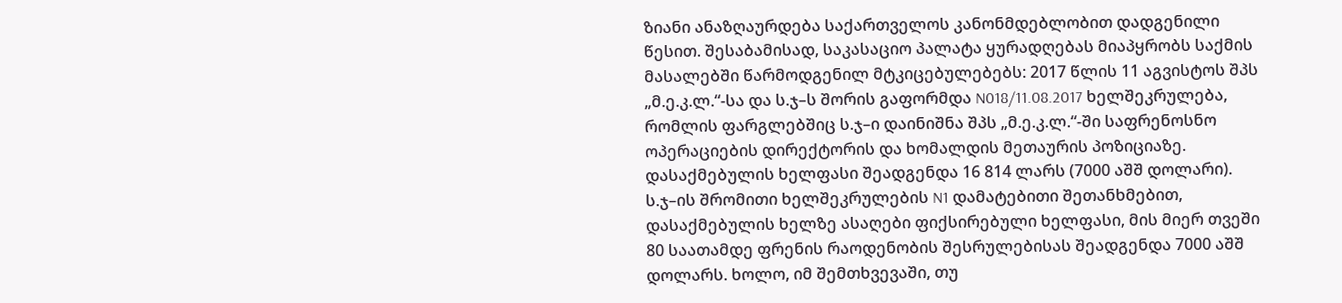ზიანი ანაზღაურდება საქართველოს კანონმდებლობით დადგენილი წესით. შესაბამისად, საკასაციო პალატა ყურადღებას მიაპყრობს საქმის მასალებში წარმოდგენილ მტკიცებულებებს: 2017 წლის 11 აგვისტოს შპს „მ.ე.კ.ლ.“-სა და ს.ჯ–ს შორის გაფორმდა N018/11.08.2017 ხელშეკრულება, რომლის ფარგლებშიც ს.ჯ–ი დაინიშნა შპს „მ.ე.კ.ლ.“-ში საფრენოსნო ოპერაციების დირექტორის და ხომალდის მეთაურის პოზიციაზე. დასაქმებულის ხელფასი შეადგენდა 16 814 ლარს (7000 აშშ დოლარი). ს.ჯ–ის შრომითი ხელშეკრულების N1 დამატებითი შეთანხმებით, დასაქმებულის ხელზე ასაღები ფიქსირებული ხელფასი, მის მიერ თვეში 80 საათამდე ფრენის რაოდენობის შესრულებისას შეადგენდა 7000 აშშ დოლარს. ხოლო, იმ შემთხვევაში, თუ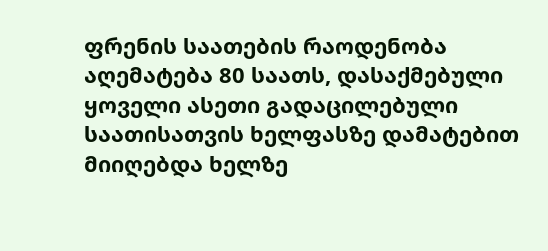ფრენის საათების რაოდენობა აღემატება 80 საათს, დასაქმებული ყოველი ასეთი გადაცილებული საათისათვის ხელფასზე დამატებით მიიღებდა ხელზე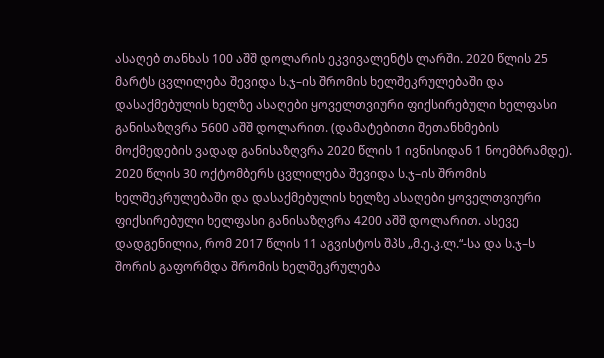ასაღებ თანხას 100 აშშ დოლარის ეკვივალენტს ლარში. 2020 წლის 25 მარტს ცვლილება შევიდა ს.ჯ–ის შრომის ხელშეკრულებაში და დასაქმებულის ხელზე ასაღები ყოველთვიური ფიქსირებული ხელფასი განისაზღვრა 5600 აშშ დოლარით. (დამატებითი შეთანხმების მოქმედების ვადად განისაზღვრა 2020 წლის 1 ივნისიდან 1 ნოემბრამდე). 2020 წლის 30 ოქტომბერს ცვლილება შევიდა ს.ჯ–ის შრომის ხელშეკრულებაში და დასაქმებულის ხელზე ასაღები ყოველთვიური ფიქსირებული ხელფასი განისაზღვრა 4200 აშშ დოლარით. ასევე დადგენილია, რომ 2017 წლის 11 აგვისტოს შპს „მ.ე.კ.ლ.“-სა და ს.ჯ–ს შორის გაფორმდა შრომის ხელშეკრულება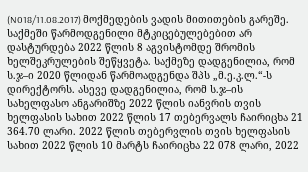(N018/11.08.2017) მოქმედების ვადის მითითების გარეშე. საქმეში წარმოდგენილი მტკიცებულებებით არ დასტურდება 2022 წლის 8 აგვისტომდე შრომის ხელშეკრულების შეწყვეტა. საქმეზე დადგენილია, რომ ს.ჯ–ი 2020 წლიდან წარმოადგენდა შპს „მ.ე.კ.ლ.“-ს დირექტორს. ასევე დადგენილია, რომ ს.ჯ–ის სახელფასო ანგარიშზე 2022 წლის იანვრის თვის ხელფასის სახით 2022 წლის 17 თებერვალს ჩაირიცხა 21 364.70 ლარი. 2022 წლის თებერვლის თვის ხელფასის სახით 2022 წლის 10 მარტს ჩაირიცხა 22 078 ლარი, 2022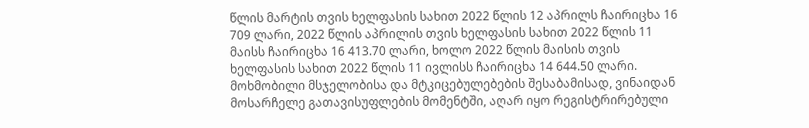წლის მარტის თვის ხელფასის სახით 2022 წლის 12 აპრილს ჩაირიცხა 16 709 ლარი, 2022 წლის აპრილის თვის ხელფასის სახით 2022 წლის 11 მაისს ჩაირიცხა 16 413.70 ლარი, ხოლო 2022 წლის მაისის თვის ხელფასის სახით 2022 წლის 11 ივლისს ჩაირიცხა 14 644.50 ლარი. მოხმობილი მსჯელობისა და მტკიცებულებების შესაბამისად, ვინაიდან მოსარჩელე გათავისუფლების მომენტში, აღარ იყო რეგისტრირებული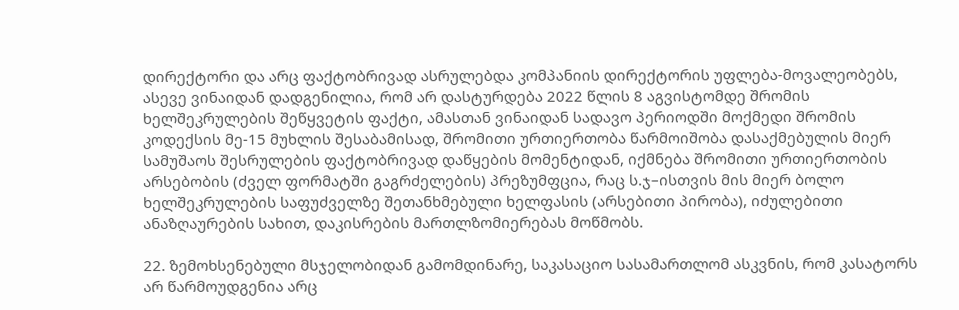დირექტორი და არც ფაქტობრივად ასრულებდა კომპანიის დირექტორის უფლება-მოვალეობებს, ასევე ვინაიდან დადგენილია, რომ არ დასტურდება 2022 წლის 8 აგვისტომდე შრომის ხელშეკრულების შეწყვეტის ფაქტი, ამასთან ვინაიდან სადავო პერიოდში მოქმედი შრომის კოდექსის მე-15 მუხლის შესაბამისად, შრომითი ურთიერთობა წარმოიშობა დასაქმებულის მიერ სამუშაოს შესრულების ფაქტობრივად დაწყების მომენტიდან, იქმნება შრომითი ურთიერთობის არსებობის (ძველ ფორმატში გაგრძელების) პრეზუმფცია, რაც ს.ჯ–ისთვის მის მიერ ბოლო ხელშეკრულების საფუძველზე შეთანხმებული ხელფასის (არსებითი პირობა), იძულებითი ანაზღაურების სახით, დაკისრების მართლზომიერებას მოწმობს.

22. ზემოხსენებული მსჯელობიდან გამომდინარე, საკასაციო სასამართლომ ასკვნის, რომ კასატორს არ წარმოუდგენია არც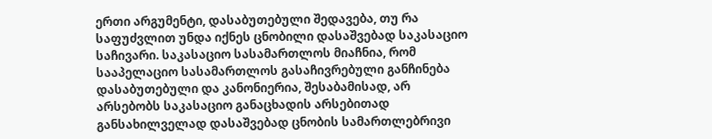ერთი არგუმენტი, დასაბუთებული შედავება, თუ რა საფუძვლით უნდა იქნეს ცნობილი დასაშვებად საკასაციო საჩივარი. საკასაციო სასამართლოს მიაჩნია, რომ სააპელაციო სასამართლოს გასაჩივრებული განჩინება დასაბუთებული და კანონიერია, შესაბამისად, არ არსებობს საკასაციო განაცხადის არსებითად განსახილველად დასაშვებად ცნობის სამართლებრივი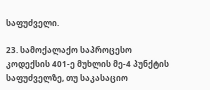საფუძველი.

23. სამოქალაქო საპროცესო კოდექსის 401-ე მუხლის მე-4 პუნქტის საფუძველზე, თუ საკასაციო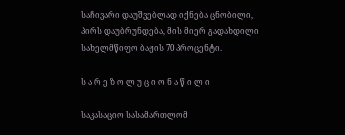საჩივარი დაუშვებლად იქნება ცნობილი, პირს დაუბრუნდება, მის მიერ გადახდილი სახელმწიფო ბაჟის 70 პროცენტი.

ს ა რ ე ზ ო ლ უ ც ი ო ნ ა წ ი ლ ი

საკასაციო სასამართლომ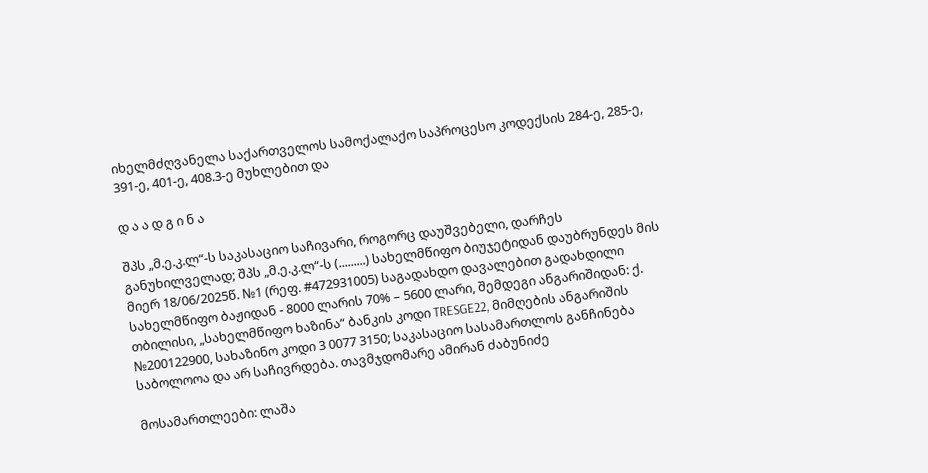იხელმძღვანელა საქართველოს სამოქალაქო საპროცესო კოდექსის 284-ე, 285-ე, 391-ე, 401-ე, 408.3-ე მუხლებით და

დ ა ა დ გ ი ნ ა

შპს „მ.ე.კ.ლ“-ს საკასაციო საჩივარი, როგორც დაუშვებელი, დარჩეს განუხილველად; შპს „მ.ე.კ.ლ“-ს (.........) სახელმწიფო ბიუჯეტიდან დაუბრუნდეს მის მიერ 18/06/2025წ. №1 (რეფ. #472931005) საგადახდო დავალებით გადახდილი სახელმწიფო ბაჟიდან - 8000 ლარის 70% – 5600 ლარი, შემდეგი ანგარიშიდან: ქ. თბილისი, „სახელმწიფო ხაზინა“ ბანკის კოდი TRESGE22, მიმღების ანგარიშის №200122900, სახაზინო კოდი 3 0077 3150; საკასაციო სასამართლოს განჩინება საბოლოოა და არ საჩივრდება. თავმჯდომარე ამირან ძაბუნიძე

მოსამართლეები: ლაშა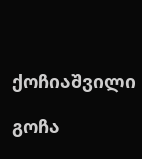ქოჩიაშვილი

გოჩა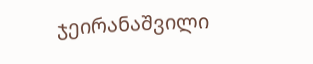ჯეირანაშვილი